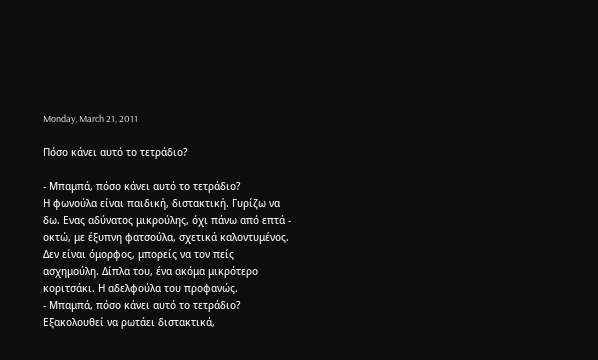Monday, March 21, 2011

Πόσο κάνει αυτό το τετράδιο?

- Μπαμπά, πόσο κάνει αυτό το τετράδιο?
Η φωνούλα είναι παιδική, διστακτική. Γυρίζω να δω. Ενας αδύνατος μικρούλης, όχι πάνω από επτά - οκτώ, με έξυπνη φατσούλα, σχετικά καλοντυμένος. Δεν είναι όμορφος, μπορείς να τον πείς ασχημούλη. Δίπλα του, ένα ακόμα μικρότερο κοριτσάκι. Η αδελφούλα του προφανώς.
- Μπαμπά, πόσο κάνει αυτό το τετράδιο?
Εξακολουθεί να ρωτάει διστακτικά,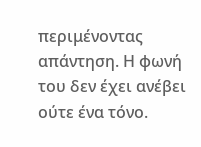περιμένοντας απάντηση. Η φωνή του δεν έχει ανέβει ούτε ένα τόνο.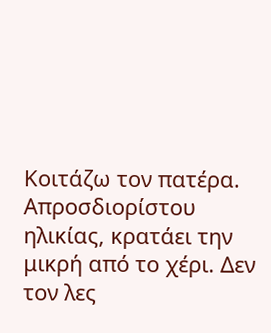Κοιτάζω τον πατέρα. Απροσδιορίστου ηλικίας, κρατάει την μικρή από το χέρι. Δεν τον λες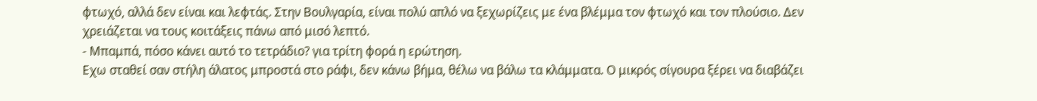φτωχό, αλλά δεν είναι και λεφτάς. Στην Βουλγαρία, είναι πολύ απλό να ξεχωρίζεις με ένα βλέμμα τον φτωχό και τον πλούσιο. Δεν χρειάζεται να τους κοιτάξεις πάνω από μισό λεπτό.
- Μπαμπά, πόσο κάνει αυτό το τετράδιο? για τρίτη φορά η ερώτηση.
Εχω σταθεί σαν στήλη άλατος μπροστά στο ράφι, δεν κάνω βήμα, θέλω να βάλω τα κλάμματα. Ο μικρός σίγουρα ξέρει να διαβάζει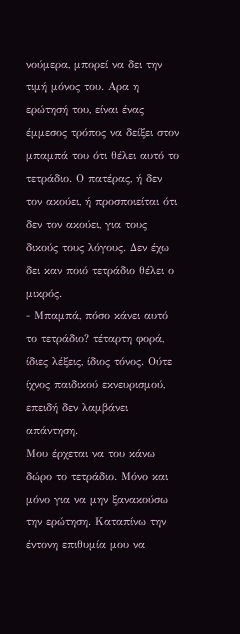νούμερα, μπορεί να δει την τιμή μόνος του. Αρα η ερώτησή του, είναι ένας έμμεσος τρόπος να δείξει στον μπαμπά του ότι θέλει αυτό το τετράδιο. Ο πατέρας, ή δεν τον ακούει, ή προσποιείται ότι δεν τον ακούει, για τους δικούς τους λόγους. Δεν έχω δει καν ποιό τετράδιο θέλει ο μικρός.
- Μπαμπά, πόσο κάνει αυτό το τετράδιο? τέταρτη φορά, ίδιες λέξεις, ίδιος τόνος. Ούτε ίχνος παιδικού εκνευρισμού, επειδή δεν λαμβάνει απάντηση.
Μου έρχεται να του κάνω δώρο το τετράδιο. Μόνο και μόνο για να μην ξανακούσω την ερώτηση. Καταπίνω την έντονη επιθυμία μου να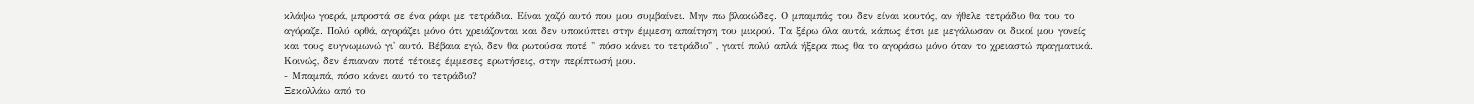κλάψω γοερά, μπροστά σε ένα ράφι με τετράδια. Είναι χαζό αυτό που μου συμβαίνει. Μην πω βλακώδες. Ο μπαμπάς του δεν είναι κουτός, αν ήθελε τετράδιο θα του το αγόραζε. Πολύ ορθά, αγοράζει μόνο ότι χρειάζονται και δεν υποκύπτει στην έμμεση απαίτηση του μικρού. Τα ξέρω όλα αυτά, κάπως έτσι με μεγάλωσαν οι δικοί μου γονείς και τους ευγνωμωνώ γι' αυτό. Βέβαια εγώ, δεν θα ρωτούσα ποτέ " πόσο κάνει το τετράδιο" , γιατί πολύ απλά ήξερα πως θα το αγοράσω μόνο όταν το χρειαστώ πραγματικά. Κοινώς, δεν έπιαναν ποτέ τέτοιες έμμεσες ερωτήσεις, στην περίπτωσή μου.
- Μπαμπά, πόσο κάνει αυτό το τετράδιο?
Ξεκολλάω από το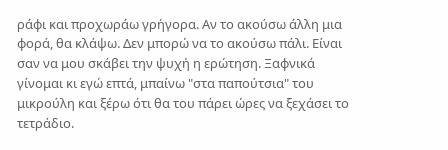ράφι και προχωράω γρήγορα. Αν το ακούσω άλλη μια φορά, θα κλάψω. Δεν μπορώ να το ακούσω πάλι. Είναι σαν να μου σκάβει την ψυχή η ερώτηση. Ξαφνικά γίνομαι κι εγώ επτά, μπαίνω "στα παπούτσια" του μικρούλη και ξέρω ότι θα του πάρει ώρες να ξεχάσει το τετράδιο.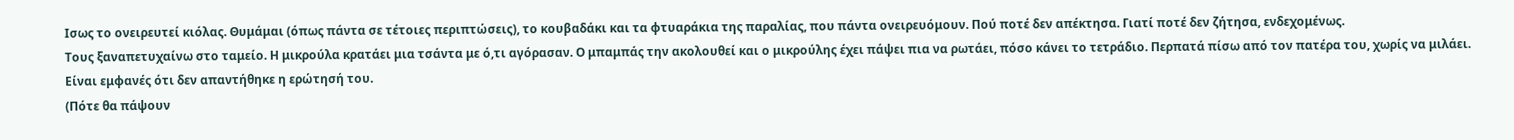Ισως το ονειρευτεί κιόλας. Θυμάμαι (όπως πάντα σε τέτοιες περιπτώσεις), το κουβαδάκι και τα φτυαράκια της παραλίας, που πάντα ονειρευόμουν. Πού ποτέ δεν απέκτησα. Γιατί ποτέ δεν ζήτησα, ενδεχομένως.
Τους ξαναπετυχαίνω στο ταμείο. Η μικρούλα κρατάει μια τσάντα με ό,τι αγόρασαν. Ο μπαμπάς την ακολουθεί και ο μικρούλης έχει πάψει πια να ρωτάει, πόσο κάνει το τετράδιο. Περπατά πίσω από τον πατέρα του, χωρίς να μιλάει. Είναι εμφανές ότι δεν απαντήθηκε η ερώτησή του.
(Πότε θα πάψουν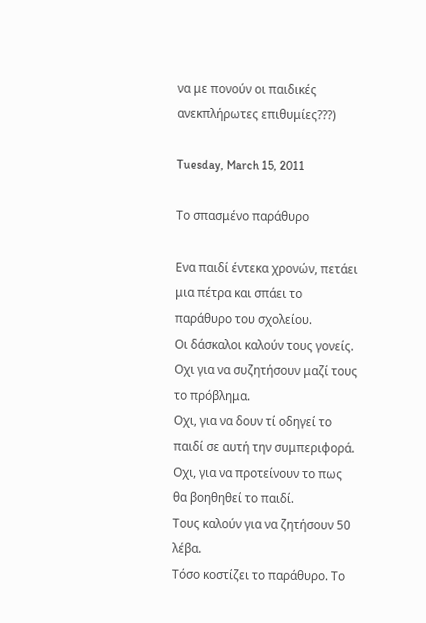να με πονούν οι παιδικές ανεκπλήρωτες επιθυμίες???)

Tuesday, March 15, 2011

Το σπασμένο παράθυρο

Ενα παιδί έντεκα χρονών, πετάει μια πέτρα και σπάει το παράθυρο του σχολείου.
Οι δάσκαλοι καλούν τους γονείς.
Οχι για να συζητήσουν μαζί τους το πρόβλημα.
Οχι, για να δουν τί οδηγεί το παιδί σε αυτή την συμπεριφορά.
Οχι, για να προτείνουν το πως θα βοηθηθεί το παιδί.
Τους καλούν για να ζητήσουν 50 λέβα.
Τόσο κοστίζει το παράθυρο. Το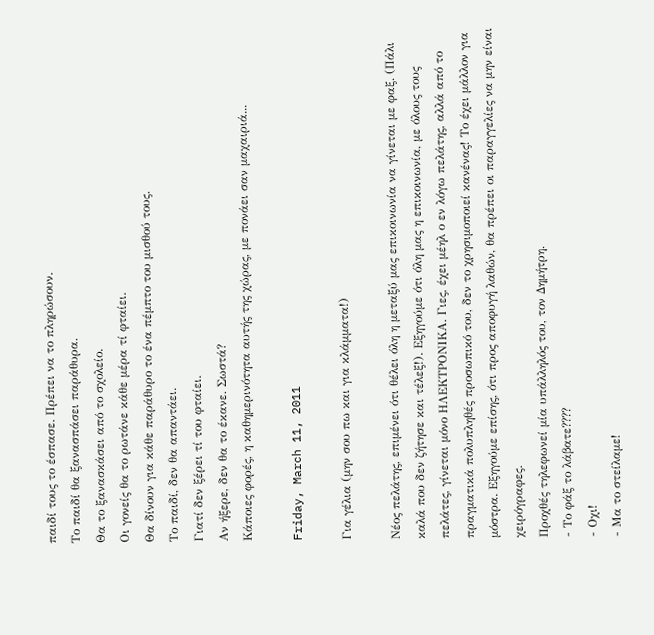παιδί τους το έσπασε. Πρέπει να το πληρώσουν.
Το παιδί θα ξανασπάσει παράθυρα.
Θα το ξανασκάσει από το σχολείο.
Οι γονείς θα το ρωτάνε κάθε μέρα τί φταίει.
Θα δίνουν για κάθε παράθυρο το ένα πέμπτο του μισθού τους.
Το παιδί, δεν θα απαντάει.
Γιατί δεν ξέρει τί του φταίει.
Αν ήξερε, δεν θα το έκανε. Σωστά?
Κάποιες φορές, η καθημερινότητα αυτής της χώρας, με πονάει σαν μαχαιριά...

Friday, March 11, 2011

Για γέλια (μην σου πω και για κλάμματα!)

Νέος πελάτης, επιμένει ότι θέλει όλη η μεταξύ μας επικοινωνία να γίνεται με φαξ. (Πάλι καλά που δεν ζήτησε και τέλεξ!). Εξηγούμε ότι όλη μας η επικοινωνία, με όλους τους πελάτες, γίνεται μόνο ΗΛΕΚΤΡΟΝΙΚΑ. Γιες, έχει μέηλ ο εν λόγω πελάτης, αλλά από το πραγματικά πολυπληθές προσωπικό του, δεν το χρησιμοποιεί κανένας! Το έχει μάλλον για μόστρα. Εξηγούμε επίσης, ότι προς αποφυγή λαθών, θα πρέπει οι παραγγελίες να μην είναι χειρόγραφες.
Προχθές τηλεφωνεί μία υπάλληλός του, τον Δημήτρη.
- Το φάξ το λάβατε????
- Οχι!
- Μα το στείλαμε!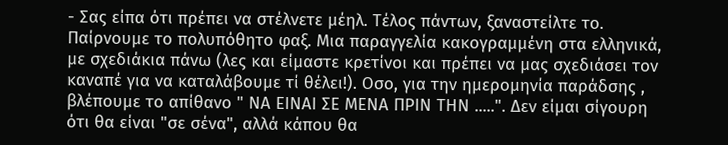- Σας είπα ότι πρέπει να στέλνετε μέηλ. Τέλος πάντων, ξαναστείλτε το.
Παίρνουμε το πολυπόθητο φαξ. Μια παραγγελία κακογραμμένη στα ελληνικά, με σχεδιάκια πάνω (λες και είμαστε κρετίνοι και πρέπει να μας σχεδιάσει τον καναπέ για να καταλάβουμε τί θέλει!). Οσο, για την ημερομηνία παράδσης , βλέπουμε το απίθανο " ΝΑ ΕΙΝΑΙ ΣΕ ΜΕΝΑ ΠΡΙΝ ΤΗΝ .....". Δεν είμαι σίγουρη ότι θα είναι "σε σένα", αλλά κάπου θα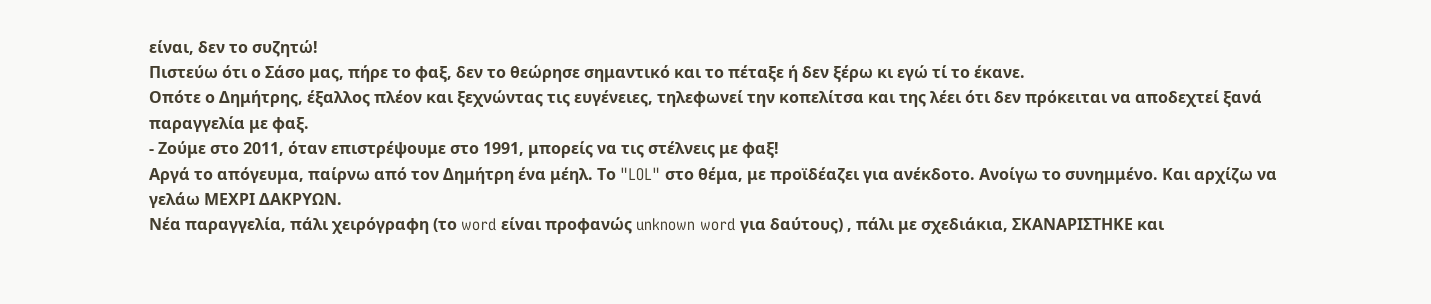είναι, δεν το συζητώ!
Πιστεύω ότι ο Σάσο μας, πήρε το φαξ, δεν το θεώρησε σημαντικό και το πέταξε ή δεν ξέρω κι εγώ τί το έκανε.
Οπότε ο Δημήτρης, έξαλλος πλέον και ξεχνώντας τις ευγένειες, τηλεφωνεί την κοπελίτσα και της λέει ότι δεν πρόκειται να αποδεχτεί ξανά παραγγελία με φαξ.
- Ζούμε στο 2011, όταν επιστρέψουμε στο 1991, μπορείς να τις στέλνεις με φαξ!
Αργά το απόγευμα, παίρνω από τον Δημήτρη ένα μέηλ. Το "LOL" στο θέμα, με προϊδέαζει για ανέκδοτο. Ανοίγω το συνημμένο. Και αρχίζω να γελάω ΜΕΧΡΙ ΔΑΚΡΥΩΝ.
Νέα παραγγελία, πάλι χειρόγραφη (το word είναι προφανώς unknown word για δαύτους) , πάλι με σχεδιάκια, ΣΚΑΝΑΡΙΣΤΗΚΕ και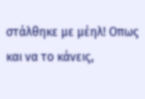στάλθηκε με μέηλ! Οπως και να το κάνεις,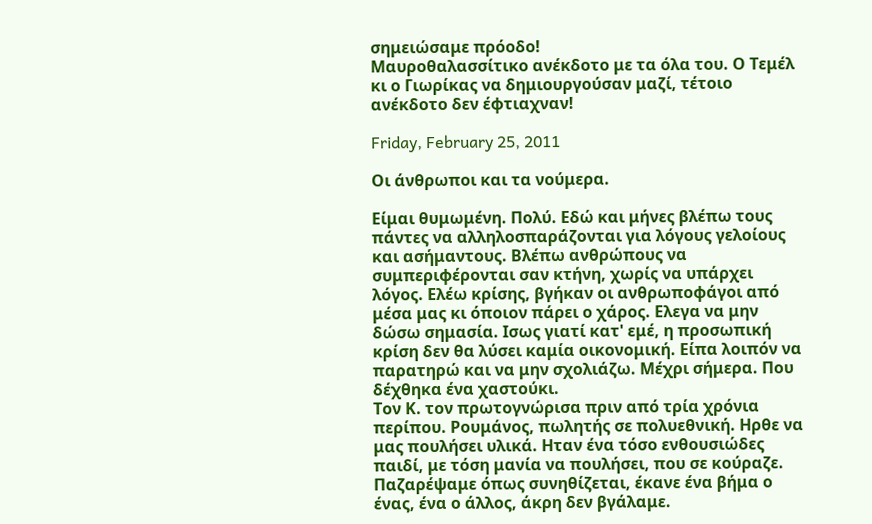σημειώσαμε πρόοδο!
Μαυροθαλασσίτικο ανέκδοτο με τα όλα του. Ο Τεμέλ κι ο Γιωρίκας να δημιουργούσαν μαζί, τέτοιο ανέκδοτο δεν έφτιαχναν!

Friday, February 25, 2011

Οι άνθρωποι και τα νούμερα.

Είμαι θυμωμένη. Πολύ. Εδώ και μήνες βλέπω τους πάντες να αλληλοσπαράζονται για λόγους γελοίους και ασήμαντους. Βλέπω ανθρώπους να συμπεριφέρονται σαν κτήνη, χωρίς να υπάρχει λόγος. Ελέω κρίσης, βγήκαν οι ανθρωποφάγοι από μέσα μας κι όποιον πάρει ο χάρος. Ελεγα να μην δώσω σημασία. Ισως γιατί κατ' εμέ, η προσωπική κρίση δεν θα λύσει καμία οικονομική. Είπα λοιπόν να παρατηρώ και να μην σχολιάζω. Μέχρι σήμερα. Που δέχθηκα ένα χαστούκι.
Τον Κ. τον πρωτογνώρισα πριν από τρία χρόνια περίπου. Ρουμάνος, πωλητής σε πολυεθνική. Ηρθε να μας πουλήσει υλικά. Ηταν ένα τόσο ενθουσιώδες παιδί, με τόση μανία να πουλήσει, που σε κούραζε. Παζαρέψαμε όπως συνηθίζεται, έκανε ένα βήμα ο ένας, ένα ο άλλος, άκρη δεν βγάλαμε.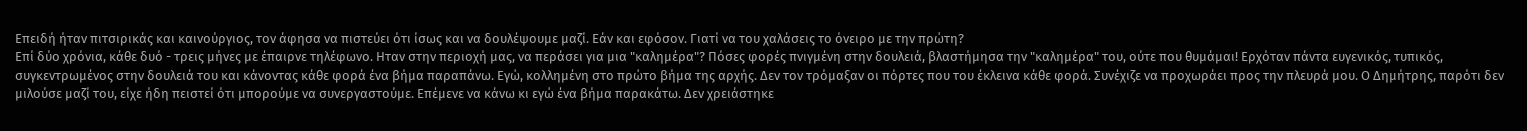Επειδή ήταν πιτσιρικάς και καινούργιος, τον άφησα να πιστεύει ότι ίσως και να δουλέψουμε μαζί. Εάν και εφόσον. Γιατί να του χαλάσεις το όνειρο με την πρώτη?
Επί δύο χρόνια, κάθε δυό - τρεις μήνες με έπαιρνε τηλέφωνο. Ηταν στην περιοχή μας, να περάσει για μια "καλημέρα"? Πόσες φορές πνιγμένη στην δουλειά, βλαστήμησα την "καλημέρα" του, ούτε που θυμάμαι! Ερχόταν πάντα ευγενικός, τυπικός, συγκεντρωμένος στην δουλειά του και κάνοντας κάθε φορά ένα βήμα παραπάνω. Εγώ, κολλημένη στο πρώτο βήμα της αρχής. Δεν τον τρόμαξαν οι πόρτες που του έκλεινα κάθε φορά. Συνέχιζε να προχωράει προς την πλευρά μου. Ο Δημήτρης, παρότι δεν μιλούσε μαζί του, είχε ήδη πειστεί ότι μπορούμε να συνεργαστούμε. Επέμενε να κάνω κι εγώ ένα βήμα παρακάτω. Δεν χρειάστηκε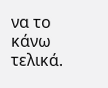να το κάνω τελικά.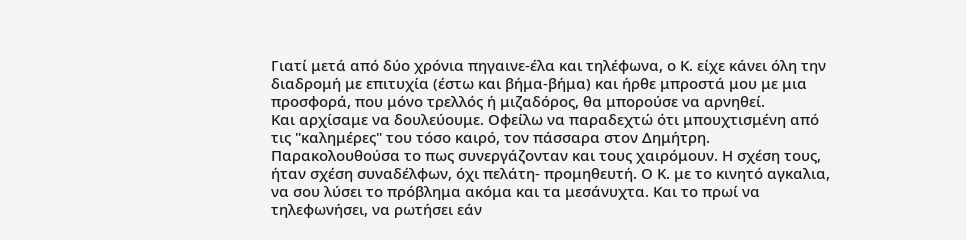Γιατί μετά από δύο χρόνια πηγαινε-έλα και τηλέφωνα, ο Κ. είχε κάνει όλη την διαδρομή με επιτυχία (έστω και βήμα-βήμα) και ήρθε μπροστά μου με μια προσφορά, που μόνο τρελλός ή μιζαδόρος, θα μπορούσε να αρνηθεί.
Και αρχίσαμε να δουλεύουμε. Οφείλω να παραδεχτώ ότι μπουχτισμένη από τις "καλημέρες" του τόσο καιρό, τον πάσσαρα στον Δημήτρη. Παρακολουθούσα το πως συνεργάζονταν και τους χαιρόμουν. Η σχέση τους, ήταν σχέση συναδέλφων, όχι πελάτη- προμηθευτή. Ο Κ. με το κινητό αγκαλια, να σου λύσει το πρόβλημα ακόμα και τα μεσάνυχτα. Και το πρωί να τηλεφωνήσει, να ρωτήσει εάν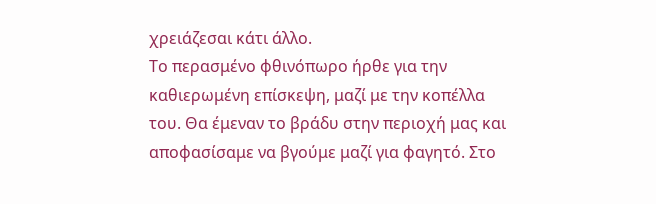χρειάζεσαι κάτι άλλο.
Το περασμένο φθινόπωρο ήρθε για την καθιερωμένη επίσκεψη, μαζί με την κοπέλλα του. Θα έμεναν το βράδυ στην περιοχή μας και αποφασίσαμε να βγούμε μαζί για φαγητό. Στο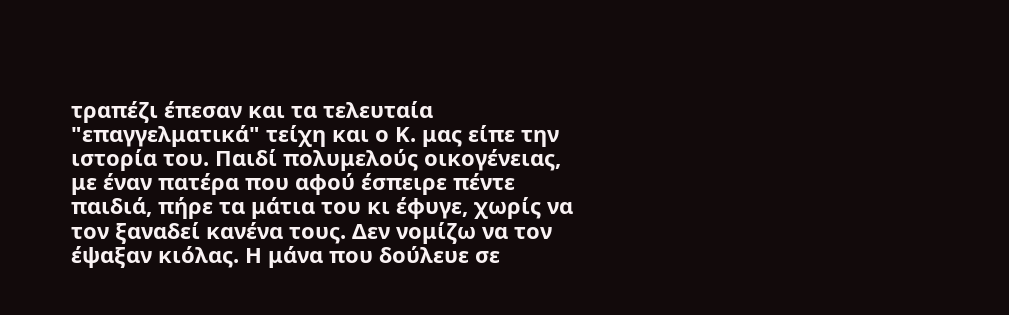τραπέζι έπεσαν και τα τελευταία "επαγγελματικά" τείχη και ο Κ. μας είπε την ιστορία του. Παιδί πολυμελούς οικογένειας, με έναν πατέρα που αφού έσπειρε πέντε παιδιά, πήρε τα μάτια του κι έφυγε, χωρίς να τον ξαναδεί κανένα τους. Δεν νομίζω να τον έψαξαν κιόλας. Η μάνα που δούλευε σε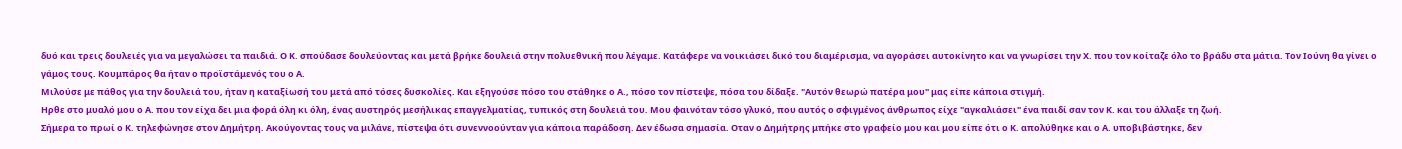δυό και τρεις δουλειές για να μεγαλώσει τα παιδιά. Ο Κ. σπούδασε δουλεύοντας και μετά βρήκε δουλειά στην πολυεθνική που λέγαμε. Κατάφερε να νοικιάσει δικό του διαμέρισμα, να αγοράσει αυτοκίνητο και να γνωρίσει την Χ. που τον κοίταζε όλο το βράδυ στα μάτια. Τον Ιούνη θα γίνει ο γάμος τους. Κουμπάρος θα ήταν ο προϊστάμενός του ο Α.
Μιλούσε με πάθος για την δουλειά του, ήταν η καταξίωσή του μετά από τόσες δυσκολίες. Και εξηγούσε πόσο του στάθηκε ο Α., πόσο τον πίστεψε, πόσα του δίδαξε. "Αυτόν θεωρώ πατέρα μου" μας είπε κάποια στιγμή.
Ηρθε στο μυαλό μου ο Α. που τον είχα δει μια φορά όλη κι όλη, ένας αυστηρός μεσήλικας επαγγελματίας, τυπικός στη δουλειά του. Μου φαινόταν τόσο γλυκό, που αυτός ο σφιγμένος άνθρωπος είχε "αγκαλιάσει" ένα παιδί σαν τον Κ. και του άλλαξε τη ζωή.
Σήμερα το πρωί ο Κ. τηλεφώνησε στον Δημήτρη. Ακούγοντας τους να μιλάνε, πίστεψα ότι συνεννοούνταν για κάποια παράδοση. Δεν έδωσα σημασία. Οταν ο Δημήτρης μπήκε στο γραφείο μου και μου είπε ότι ο Κ. απολύθηκε και ο Α. υποβιβάστηκε, δεν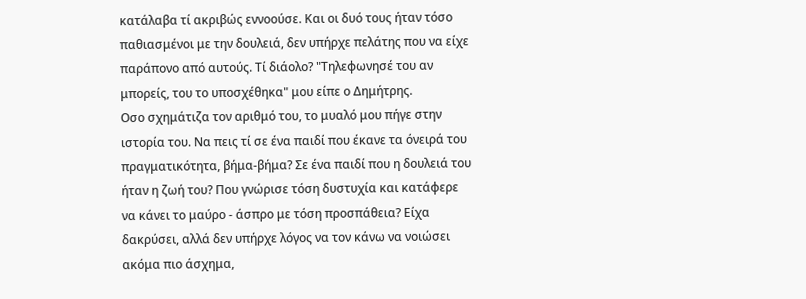κατάλαβα τί ακριβώς εννοούσε. Και οι δυό τους ήταν τόσο παθιασμένοι με την δουλειά, δεν υπήρχε πελάτης που να είχε παράπονο από αυτούς. Τί διάολο? "Τηλεφωνησέ του αν μπορείς, του το υποσχέθηκα" μου είπε ο Δημήτρης.
Οσο σχημάτιζα τον αριθμό του, το μυαλό μου πήγε στην ιστορία του. Να πεις τί σε ένα παιδί που έκανε τα όνειρά του πραγματικότητα, βήμα-βήμα? Σε ένα παιδί που η δουλειά του ήταν η ζωή του? Που γνώρισε τόση δυστυχία και κατάφερε να κάνει το μαύρο - άσπρο με τόση προσπάθεια? Είχα δακρύσει, αλλά δεν υπήρχε λόγος να τον κάνω να νοιώσει ακόμα πιο άσχημα,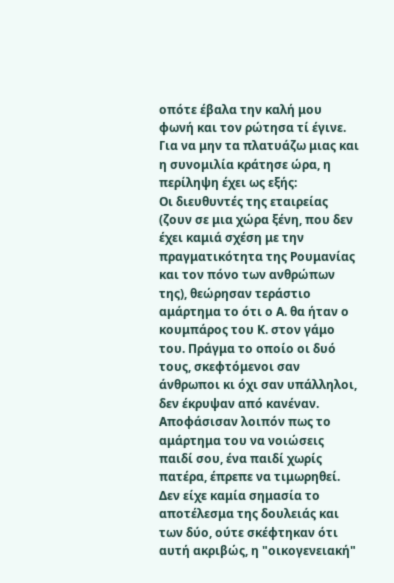οπότε έβαλα την καλή μου φωνή και τον ρώτησα τί έγινε.
Για να μην τα πλατυάζω μιας και η συνομιλία κράτησε ώρα, η περίληψη έχει ως εξής:
Οι διευθυντές της εταιρείας (ζουν σε μια χώρα ξένη, που δεν έχει καμιά σχέση με την πραγματικότητα της Ρουμανίας και τον πόνο των ανθρώπων της), θεώρησαν τεράστιο αμάρτημα το ότι ο Α. θα ήταν ο κουμπάρος του Κ. στον γάμο του. Πράγμα το οποίο οι δυό τους, σκεφτόμενοι σαν άνθρωποι κι όχι σαν υπάλληλοι, δεν έκρυψαν από κανέναν. Αποφάσισαν λοιπόν πως το αμάρτημα του να νοιώσεις παιδί σου, ένα παιδί χωρίς πατέρα, έπρεπε να τιμωρηθεί. Δεν είχε καμία σημασία το αποτέλεσμα της δουλειάς και των δύο, ούτε σκέφτηκαν ότι αυτή ακριβώς, η "οικογενειακή"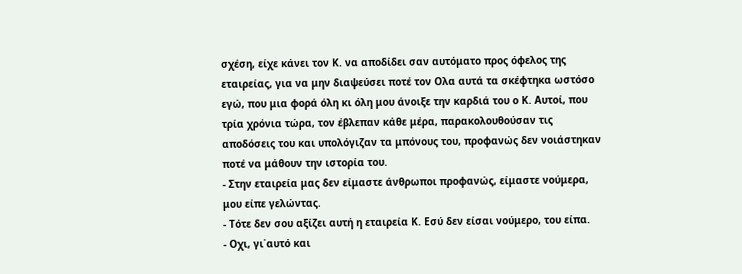σχέση, είχε κάνει τον Κ. να αποδίδει σαν αυτόματο προς όφελος της εταιρείας, για να μην διαψεύσει ποτέ τον Ολα αυτά τα σκέφτηκα ωστόσο εγώ, που μια φορά όλη κι όλη μου άνοιξε την καρδιά του ο Κ. Αυτοί, που τρία χρόνια τώρα, τον έβλεπαν κάθε μέρα, παρακολουθούσαν τις αποδόσεις του και υπολόγιζαν τα μπόνους του, προφανώς δεν νοιάστηκαν ποτέ να μάθουν την ιστορία του.
- Στην εταιρεία μας δεν είμαστε άνθρωποι προφανώς, είμαστε νούμερα, μου είπε γελώντας.
- Τότε δεν σου αξίζει αυτή η εταιρεία Κ. Εσύ δεν είσαι νούμερο, του είπα.
- Οχι, γι΄αυτό και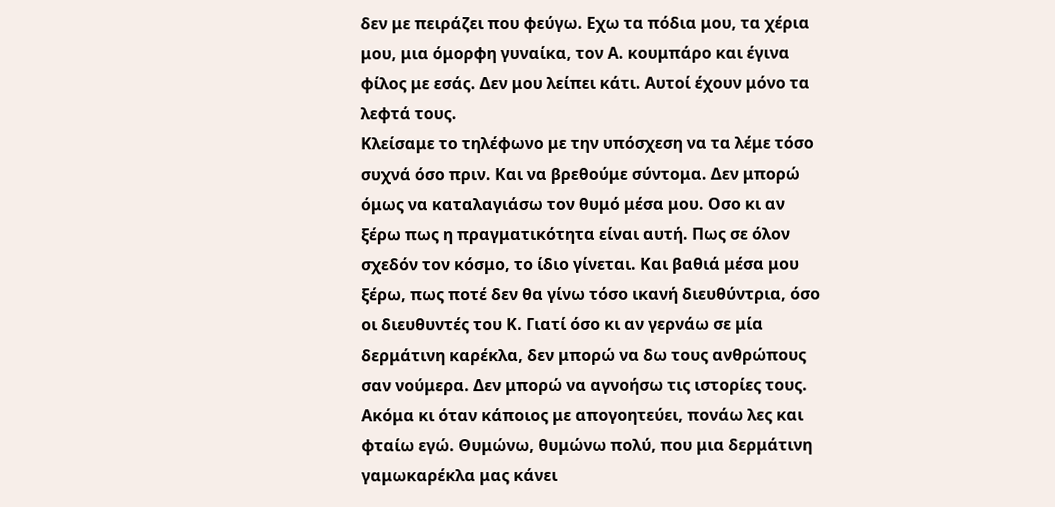δεν με πειράζει που φεύγω. Εχω τα πόδια μου, τα χέρια μου, μια όμορφη γυναίκα, τον Α. κουμπάρο και έγινα φίλος με εσάς. Δεν μου λείπει κάτι. Αυτοί έχουν μόνο τα λεφτά τους.
Κλείσαμε το τηλέφωνο με την υπόσχεση να τα λέμε τόσο συχνά όσο πριν. Και να βρεθούμε σύντομα. Δεν μπορώ όμως να καταλαγιάσω τον θυμό μέσα μου. Οσο κι αν ξέρω πως η πραγματικότητα είναι αυτή. Πως σε όλον σχεδόν τον κόσμο, το ίδιο γίνεται. Και βαθιά μέσα μου ξέρω, πως ποτέ δεν θα γίνω τόσο ικανή διευθύντρια, όσο οι διευθυντές του Κ. Γιατί όσο κι αν γερνάω σε μία δερμάτινη καρέκλα, δεν μπορώ να δω τους ανθρώπους σαν νούμερα. Δεν μπορώ να αγνοήσω τις ιστορίες τους. Ακόμα κι όταν κάποιος με απογοητεύει, πονάω λες και φταίω εγώ. Θυμώνω, θυμώνω πολύ, που μια δερμάτινη γαμωκαρέκλα μας κάνει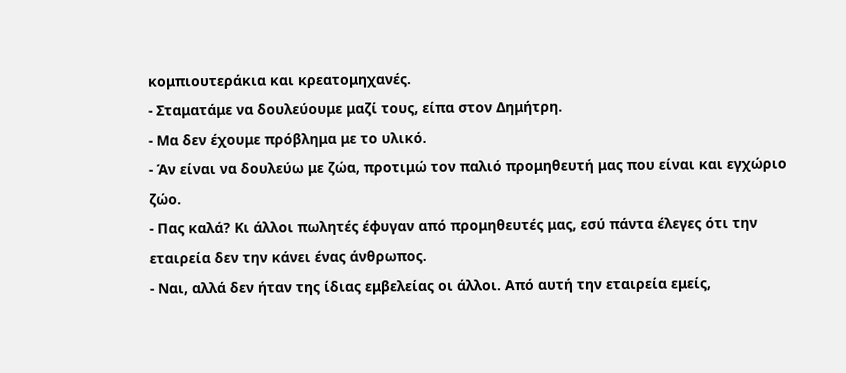κομπιουτεράκια και κρεατομηχανές.
- Σταματάμε να δουλεύουμε μαζί τους, είπα στον Δημήτρη.
- Μα δεν έχουμε πρόβλημα με το υλικό.
- Άν είναι να δουλεύω με ζώα, προτιμώ τον παλιό προμηθευτή μας που είναι και εγχώριο ζώο.
- Πας καλά? Κι άλλοι πωλητές έφυγαν από προμηθευτές μας, εσύ πάντα έλεγες ότι την εταιρεία δεν την κάνει ένας άνθρωπος.
- Ναι, αλλά δεν ήταν της ίδιας εμβελείας οι άλλοι. Από αυτή την εταιρεία εμείς,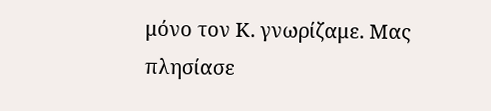μόνο τον Κ. γνωρίζαμε. Μας πλησίασε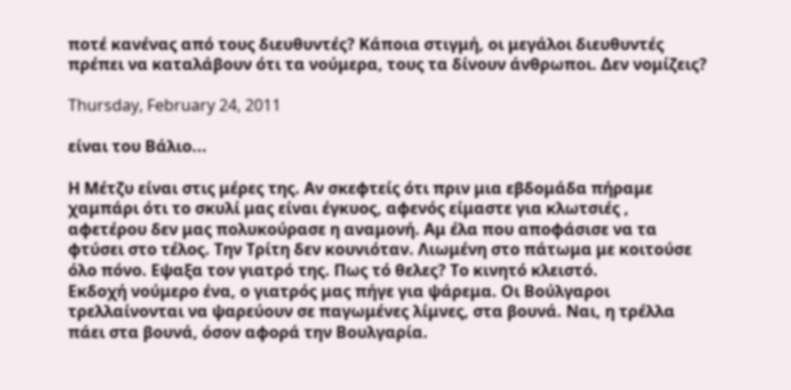ποτέ κανένας από τους διευθυντές? Κάποια στιγμή, οι μεγάλοι διευθυντές πρέπει να καταλάβουν ότι τα νούμερα, τους τα δίνουν άνθρωποι. Δεν νομίζεις?

Thursday, February 24, 2011

είναι του Βάλιο...

Η Μέτζυ είναι στις μέρες της. Αν σκεφτείς ότι πριν μια εβδομάδα πήραμε χαμπάρι ότι το σκυλί μας είναι έγκυος, αφενός είμαστε για κλωτσιές , αφετέρου δεν μας πολυκούρασε η αναμονή. Αμ έλα που αποφάσισε να τα φτύσει στο τέλος. Την Τρίτη δεν κουνιόταν. Λιωμένη στο πάτωμα με κοιτούσε όλο πόνο. Εψαξα τον γιατρό της. Πως τό θελες? Το κινητό κλειστό.
Εκδοχή νούμερο ένα, ο γιατρός μας πήγε για ψάρεμα. Οι Βούλγαροι τρελλαίνονται να ψαρεύουν σε παγωμένες λίμνες, στα βουνά. Ναι, η τρέλλα πάει στα βουνά, όσον αφορά την Βουλγαρία.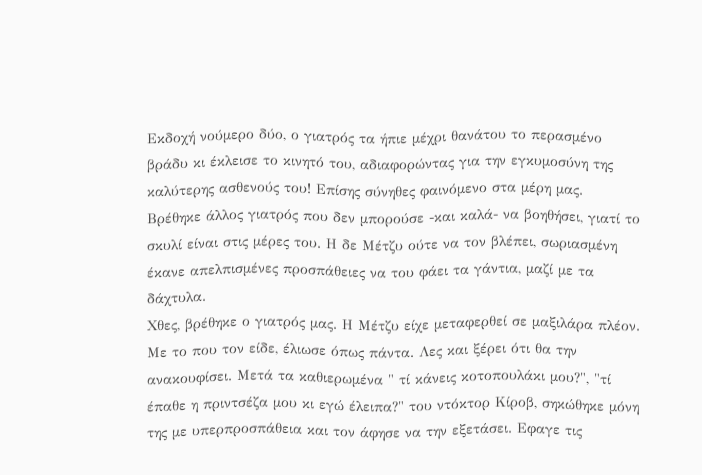Εκδοχή νούμερο δύο, ο γιατρός τα ήπιε μέχρι θανάτου το περασμένο βράδυ κι έκλεισε το κινητό του, αδιαφορώντας για την εγκυμοσύνη της καλύτερης ασθενούς του! Επίσης σύνηθες φαινόμενο στα μέρη μας.
Βρέθηκε άλλος γιατρός που δεν μπορούσε -και καλά- να βοηθήσει, γιατί το σκυλί είναι στις μέρες του. Η δε Μέτζυ ούτε να τον βλέπει, σωριασμένη έκανε απελπισμένες προσπάθειες να του φάει τα γάντια, μαζί με τα δάχτυλα.
Χθες, βρέθηκε ο γιατρός μας. Η Μέτζυ είχε μεταφερθεί σε μαξιλάρα πλέον. Με το που τον είδε, έλιωσε όπως πάντα. Λες και ξέρει ότι θα την ανακουφίσει. Μετά τα καθιερωμένα " τί κάνεις κοτοπουλάκι μου?", "τί έπαθε η πριντσέζα μου κι εγώ έλειπα?" του ντόκτορ Κίροβ, σηκώθηκε μόνη της με υπερπροσπάθεια και τον άφησε να την εξετάσει. Εφαγε τις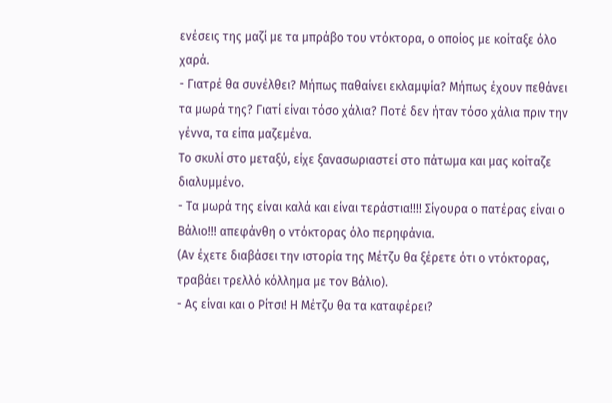ενέσεις της μαζί με τα μπράβο του ντόκτορα, ο οποίος με κοίταξε όλο χαρά.
- Γιατρέ θα συνέλθει? Μήπως παθαίνει εκλαμψία? Μήπως έχουν πεθάνει τα μωρά της? Γιατί είναι τόσο χάλια? Ποτέ δεν ήταν τόσο χάλια πριν την γέννα, τα είπα μαζεμένα.
Το σκυλί στο μεταξύ, είχε ξανασωριαστεί στο πάτωμα και μας κοίταζε διαλυμμένο.
- Τα μωρά της είναι καλά και είναι τεράστια!!!! Σίγουρα ο πατέρας είναι ο Βάλιο!!! απεφάνθη ο ντόκτορας όλο περηφάνια.
(Αν έχετε διαβάσει την ιστορία της Μέτζυ θα ξέρετε ότι ο ντόκτορας, τραβάει τρελλό κόλλημα με τον Βάλιο).
- Ας είναι και ο Ρίτσι! Η Μέτζυ θα τα καταφέρει?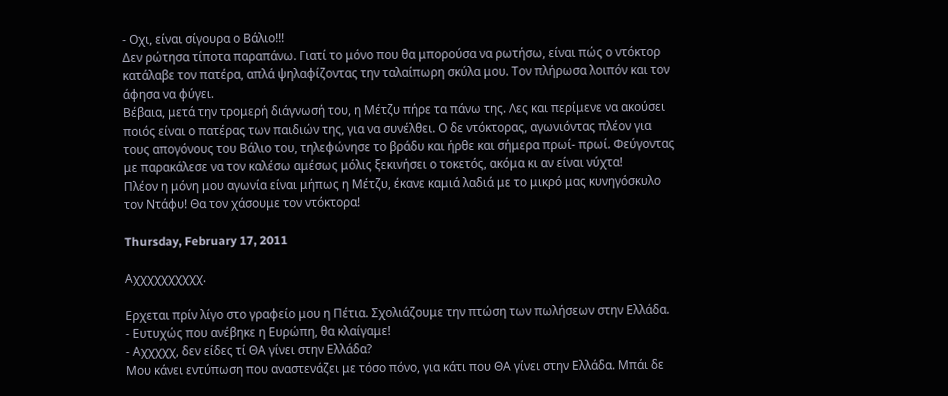- Οχι, είναι σίγουρα ο Βάλιο!!!
Δεν ρώτησα τίποτα παραπάνω. Γιατί το μόνο που θα μπορούσα να ρωτήσω, είναι πώς ο ντόκτορ κατάλαβε τον πατέρα, απλά ψηλαφίζοντας την ταλαίπωρη σκύλα μου. Τον πλήρωσα λοιπόν και τον άφησα να φύγει.
Βέβαια, μετά την τρομερή διάγνωσή του, η Μέτζυ πήρε τα πάνω της. Λες και περίμενε να ακούσει ποιός είναι ο πατέρας των παιδιών της, για να συνέλθει. Ο δε ντόκτορας, αγωνιόντας πλέον για τους απογόνους του Βάλιο του, τηλεφώνησε το βράδυ και ήρθε και σήμερα πρωί- πρωί. Φεύγοντας με παρακάλεσε να τον καλέσω αμέσως μόλις ξεκινήσει ο τοκετός, ακόμα κι αν είναι νύχτα!
Πλέον η μόνη μου αγωνία είναι μήπως η Μέτζυ, έκανε καμιά λαδιά με το μικρό μας κυνηγόσκυλο τον Ντάφυ! Θα τον χάσουμε τον ντόκτορα!

Thursday, February 17, 2011

Αχχχχχχχχχχ.

Ερχεται πρίν λίγο στο γραφείο μου η Πέτια. Σχολιάζουμε την πτώση των πωλήσεων στην Ελλάδα.
- Ευτυχώς που ανέβηκε η Ευρώπη, θα κλαίγαμε!
- Αχχχχχ, δεν είδες τί ΘΑ γίνει στην Ελλάδα?
Μου κάνει εντύπωση που αναστενάζει με τόσο πόνο, για κάτι που ΘΑ γίνει στην Ελλάδα. Μπάι δε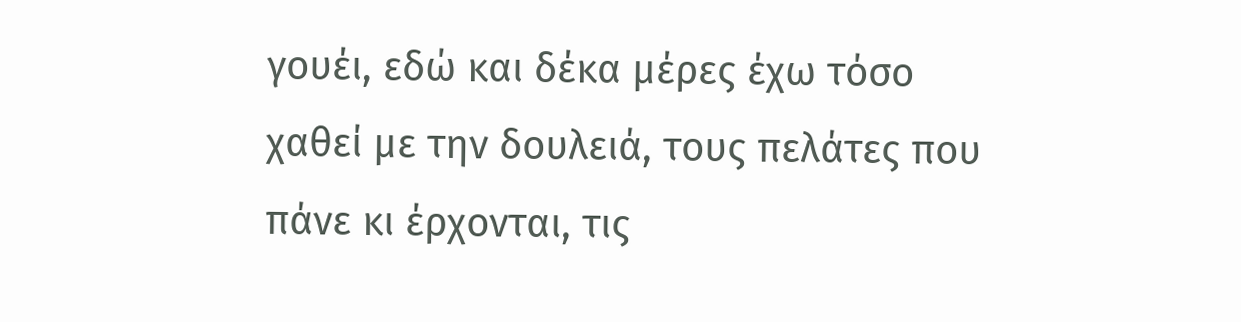γουέι, εδώ και δέκα μέρες έχω τόσο χαθεί με την δουλειά, τους πελάτες που πάνε κι έρχονται, τις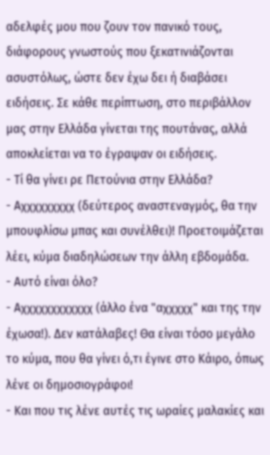αδελφές μου που ζουν τον πανικό τους, διάφορους γνωστούς που ξεκατινιάζονται ασυστόλως, ώστε δεν έχω δει ή διαβάσει ειδήσεις. Σε κάθε περίπτωση, στο περιβάλλον μας στην Ελλάδα γίνεται της πουτάνας, αλλά αποκλείεται να το έγραψαν οι ειδήσεις.
- Τί θα γίνει ρε Πετούνια στην Ελλάδα?
- Αχχχχχχχχχ (δεύτερος αναστεναγμός, θα την μπουφλίσω μπας και συνέλθει)! Προετοιμάζεται λέει, κύμα διαδηλώσεων την άλλη εβδομάδα.
- Αυτό είναι όλο?
- Αχχχχχχχχχχχχ (άλλο ένα "αχχχχχ" και της την έχωσα!). Δεν κατάλαβες! Θα είναι τόσο μεγάλο το κύμα, που θα γίνει ό,τι έγινε στο Κάιρο, όπως λένε οι δημοσιογράφοι!
- Και που τις λένε αυτές τις ωραίες μαλακίες και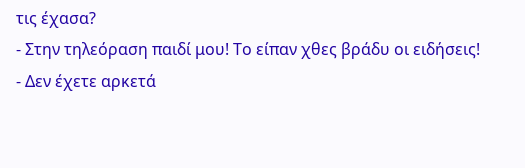τις έχασα?
- Στην τηλεόραση παιδί μου! Το είπαν χθες βράδυ οι ειδήσεις!
- Δεν έχετε αρκετά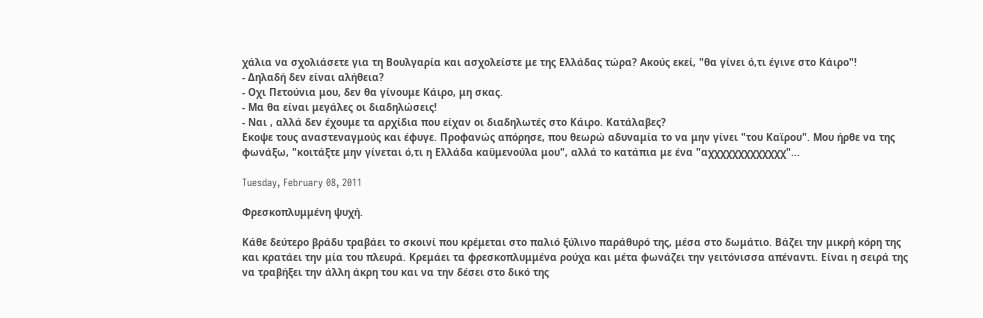χάλια να σχολιάσετε για τη Βουλγαρία και ασχολείστε με της Ελλάδας τώρα? Ακούς εκεί, "θα γίνει ό,τι έγινε στο Κάιρο"!
- Δηλαδή δεν είναι αλήθεια?
- Οχι Πετούνια μου, δεν θα γίνουμε Κάιρο, μη σκας.
- Μα θα είναι μεγάλες οι διαδηλώσεις!
- Ναι , αλλά δεν έχουμε τα αρχίδια που είχαν οι διαδηλωτές στο Κάιρο. Κατάλαβες?
Εκοψε τους αναστεναγμούς και έφυγε. Προφανώς απόρησε, που θεωρώ αδυναμία το να μην γίνει "του Καϊρου". Μου ήρθε να της φωνάξω, "κοιτάξτε μην γίνεται ό,τι η Ελλάδα καϋμενούλα μου", αλλά το κατάπια με ένα "αχχχχχχχχχχχχχ"...

Tuesday, February 08, 2011

Φρεσκοπλυμμένη ψυχή.

Κάθε δεύτερο βράδυ τραβάει το σκοινί που κρέμεται στο παλιό ξύλινο παράθυρό της, μέσα στο δωμάτιο. Βάζει την μικρή κόρη της και κρατάει την μία του πλευρά. Κρεμάει τα φρεσκοπλυμμένα ρούχα και μέτα φωνάζει την γειτόνισσα απέναντι. Είναι η σειρά της να τραβήξει την άλλη άκρη του και να την δέσει στο δικό της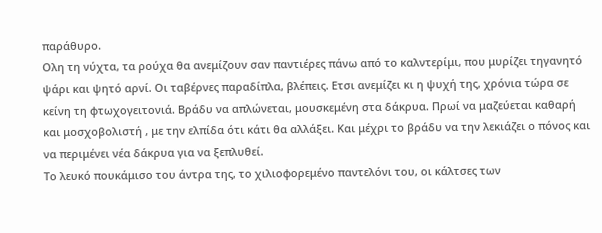παράθυρο.
Ολη τη νύχτα, τα ρούχα θα ανεμίζουν σαν παντιέρες πάνω από το καλντερίμι, που μυρίζει τηγανητό ψάρι και ψητό αρνί. Οι ταβέρνες παραδίπλα, βλέπεις. Ετσι ανεμίζει κι η ψυχή της, χρόνια τώρα σε κείνη τη φτωχογειτονιά. Bράδυ να απλώνεται, μουσκεμένη στα δάκρυα. Πρωί να μαζεύεται καθαρή και μοσχοβολιστή , με την ελπίδα ότι κάτι θα αλλάξει. Και μέχρι το βράδυ να την λεκιάζει ο πόνος και να περιμένει νέα δάκρυα για να ξεπλυθεί.
Το λευκό πουκάμισο του άντρα της, το χιλιοφορεμένο παντελόνι του, οι κάλτσες των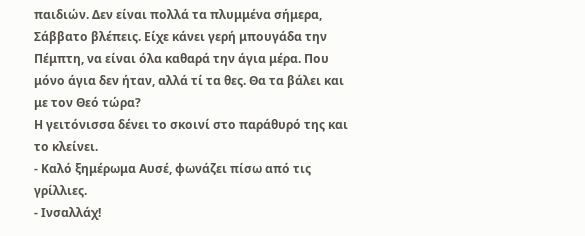παιδιών. Δεν είναι πολλά τα πλυμμένα σήμερα, Σάββατο βλέπεις. Είχε κάνει γερή μπουγάδα την Πέμπτη, να είναι όλα καθαρά την άγια μέρα. Που μόνο άγια δεν ήταν, αλλά τί τα θες. Θα τα βάλει και με τον Θεό τώρα?
Η γειτόνισσα δένει το σκοινί στο παράθυρό της και το κλείνει.
- Καλό ξημέρωμα Αυσέ, φωνάζει πίσω από τις γρίλλιες.
- Ινσαλλάχ!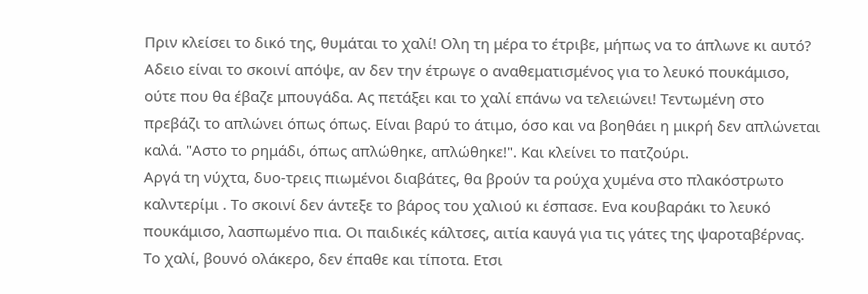Πριν κλείσει το δικό της, θυμάται το χαλί! Ολη τη μέρα το έτριβε, μήπως να το άπλωνε κι αυτό? Αδειο είναι το σκοινί απόψε, αν δεν την έτρωγε ο αναθεματισμένος για το λευκό πουκάμισο, ούτε που θα έβαζε μπουγάδα. Ας πετάξει και το χαλί επάνω να τελειώνει! Τεντωμένη στο πρεβάζι το απλώνει όπως όπως. Είναι βαρύ το άτιμο, όσο και να βοηθάει η μικρή δεν απλώνεται καλά. "Αστο το ρημάδι, όπως απλώθηκε, απλώθηκε!". Και κλείνει το πατζούρι.
Αργά τη νύχτα, δυο-τρεις πιωμένοι διαβάτες, θα βρούν τα ρούχα χυμένα στο πλακόστρωτο καλντερίμι . Το σκοινί δεν άντεξε το βάρος του χαλιού κι έσπασε. Ενα κουβαράκι το λευκό πουκάμισο, λασπωμένο πια. Οι παιδικές κάλτσες, αιτία καυγά για τις γάτες της ψαροταβέρνας. Το χαλί, βουνό ολάκερο, δεν έπαθε και τίποτα. Ετσι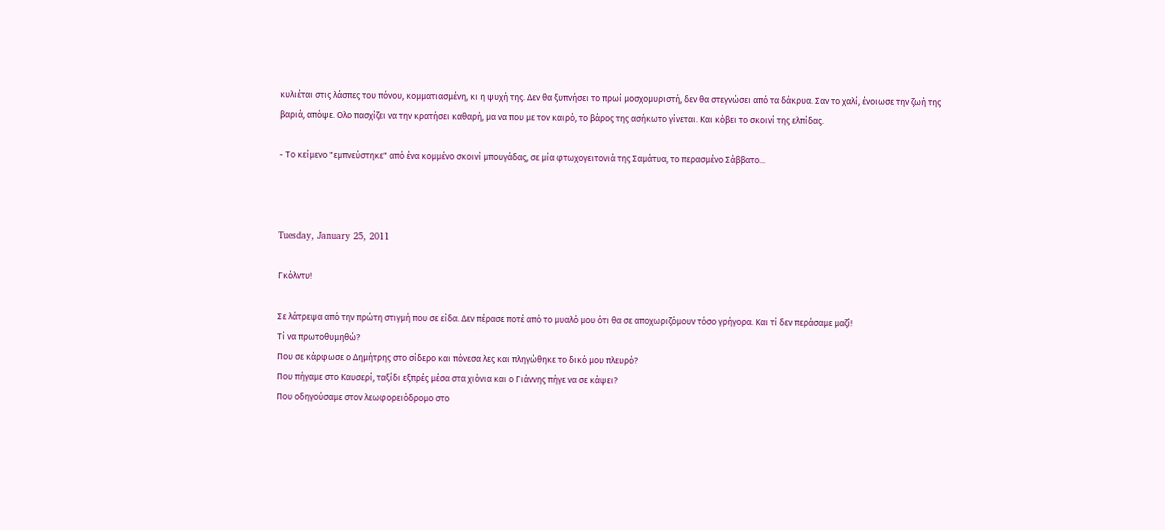κυλιέται στις λάσπες του πόνου, κομματιασμένη, κι η ψυχή της. Δεν θα ξυπνήσει το πρωί μοσχομυριστή, δεν θα στεγνώσει από τα δάκρυα. Σαν το χαλί, ένοιωσε την ζωή της βαριά, απόψε. Ολο πασχίζει να την κρατήσει καθαρή, μα να που με τον καιρό, το βάρος της ασήκωτο γίνεται. Και κόβει το σκοινί της ελπίδας.

- Το κείμενο "εμπνεύστηκε" από ένα κομμένο σκοινί μπουγάδας, σε μία φτωχογειτονιά της Σαμάτυα, το περασμένο Σάββατο...



Tuesday, January 25, 2011

Γκόλντυ!

Σε λάτρεψα από την πρώτη στιγμή που σε είδα. Δεν πέρασε ποτέ από το μυαλό μου ότι θα σε αποχωριζόμουν τόσο γρήγορα. Και τί δεν περάσαμε μαζί!
Τί να πρωτοθυμηθώ?
Που σε κάρφωσε ο Δημήτρης στο σίδερο και πόνεσα λες και πληγώθηκε το δικό μου πλευρό?
Που πήγαμε στο Καυσερί, ταξίδι εξπρές μέσα στα χιόνια και ο Γιάννης πήγε να σε κάψει?
Που οδηγούσαμε στον λεωφορειόδρομο στο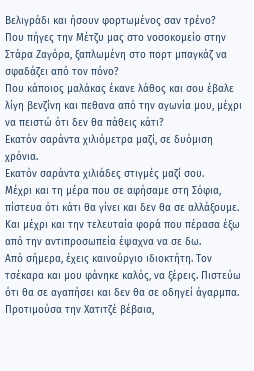Βελιγράδι και ήσουν φορτωμένος σαν τρένο?
Που πήγες την Μέτζυ μας στο νοσοκομείο στην Στάρα Ζαγόρα, ξαπλωμένη στο πορτ μπαγκάζ να σφαδάζει από τον πόνο?
Που κάποιος μαλάκας έκανε λάθος και σου έβαλε λίγη βενζίνη και πεθανα από την αγωνία μου, μέχρι να πειστώ ότι δεν θα πάθεις κάτι?
Εκατόν σαράντα χιλιόμετρα μαζί, σε δυόμιση χρόνια.
Εκατόν σαράντα χιλιάδες στιγμές μαζί σου.
Μέχρι και τη μέρα που σε αφήσαμε στη Σόφια, πίστευα ότι κάτι θα γίνει και δεν θα σε αλλάξουμε. Και μέχρι και την τελευταία φορά που πέρασα έξω από την αντιπροσωπεία έψαχνα να σε δω.
Από σήμερα, έχεις καινούργιο ιδιοκτήτη. Τον τσέκαρα και μου φάνηκε καλός, να ξέρεις. Πιστεύω ότι θα σε αγαπήσει και δεν θα σε οδηγεί άγαρμπα. Προτιμούσα την Χατιτζέ βέβαια,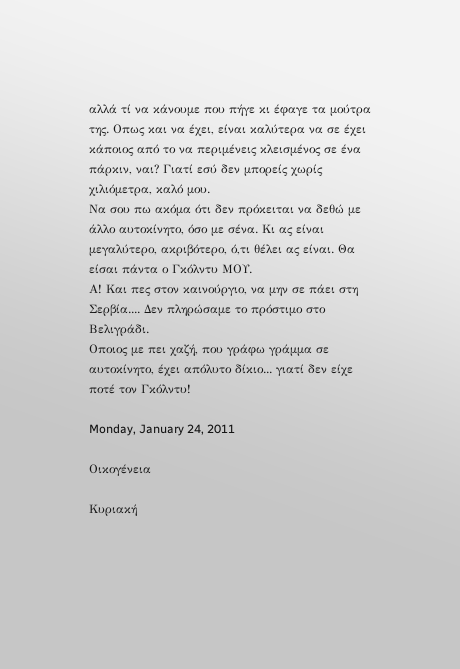αλλά τί να κάνουμε που πήγε κι έφαγε τα μούτρα της. Οπως και να έχει, είναι καλύτερα να σε έχει κάποιος από το να περιμένεις κλεισμένος σε ένα πάρκιν, ναι? Γιατί εσύ δεν μπορείς χωρίς χιλιόμετρα, καλό μου.
Να σου πω ακόμα ότι δεν πρόκειται να δεθώ με άλλο αυτοκίνητο, όσο με σένα. Κι ας είναι μεγαλύτερο, ακριβότερο, ό,τι θέλει ας είναι. Θα είσαι πάντα ο Γκόλντυ ΜΟΥ.
Α! Και πες στον καινούργιο, να μην σε πάει στη Σερβία.... Δεν πληρώσαμε το πρόστιμο στο Βελιγράδι.
Οποιος με πει χαζή, που γράφω γράμμα σε αυτοκίνητο, έχει απόλυτο δίκιο... γιατί δεν είχε ποτέ τον Γκόλντυ!

Monday, January 24, 2011

Οικογένεια

Κυριακή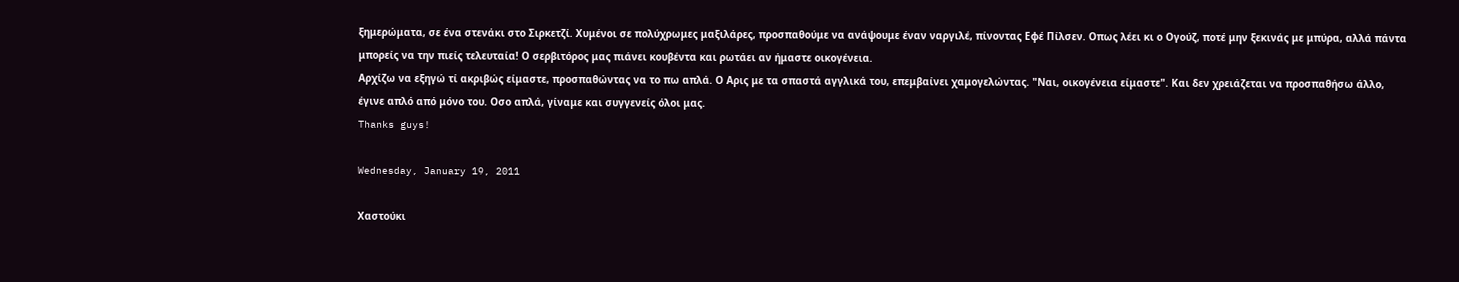ξημερώματα, σε ένα στενάκι στο Σιρκετζί. Χυμένοι σε πολύχρωμες μαξιλάρες, προσπαθούμε να ανάψουμε έναν ναργιλέ, πίνοντας Εφέ Πίλσεν. Οπως λέει κι ο Ογούζ, ποτέ μην ξεκινάς με μπύρα, αλλά πάντα μπορείς να την πιείς τελευταία! Ο σερβιτόρος μας πιάνει κουβέντα και ρωτάει αν ήμαστε οικογένεια.
Αρχίζω να εξηγώ τί ακριβώς είμαστε, προσπαθώντας να το πω απλά. Ο Αρις με τα σπαστά αγγλικά του, επεμβαίνει χαμογελώντας. "Ναι, οικογένεια είμαστε". Και δεν χρειάζεται να προσπαθήσω άλλο, έγινε απλό από μόνο του. Οσο απλά, γίναμε και συγγενείς όλοι μας.
Thanks guys!

Wednesday, January 19, 2011

Χαστούκι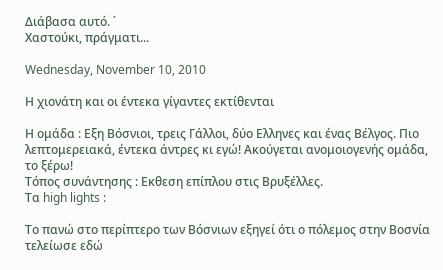Διάβασα αυτό. ΄
Χαστούκι, πράγματι...

Wednesday, November 10, 2010

Η χιονάτη και οι έντεκα γίγαντες εκτίθενται

Η ομάδα : Εξη Βόσνιοι, τρεις Γάλλοι, δύο Ελληνες και ένας Βέλγος. Πιο λεπτομερειακά, έντεκα άντρες κι εγώ! Ακούγεται ανομοιογενής ομάδα, το ξέρω!
Τόπος συνάντησης : Εκθεση επίπλου στις Βρυξέλλες.
Τα high lights :

Το πανώ στο περίπτερο των Βόσνιων εξηγεί ότι ο πόλεμος στην Βοσνία τελείωσε εδώ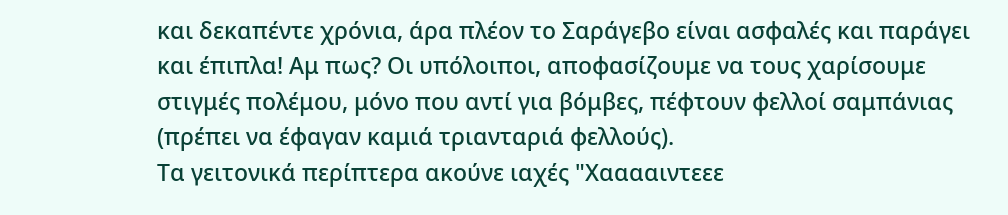και δεκαπέντε χρόνια, άρα πλέον το Σαράγεβο είναι ασφαλές και παράγει και έπιπλα! Αμ πως? Οι υπόλοιποι, αποφασίζουμε να τους χαρίσουμε στιγμές πολέμου, μόνο που αντί για βόμβες, πέφτουν φελλοί σαμπάνιας (πρέπει να έφαγαν καμιά τριανταριά φελλούς).
Τα γειτονικά περίπτερα ακούνε ιαχές "Χααααιντεεε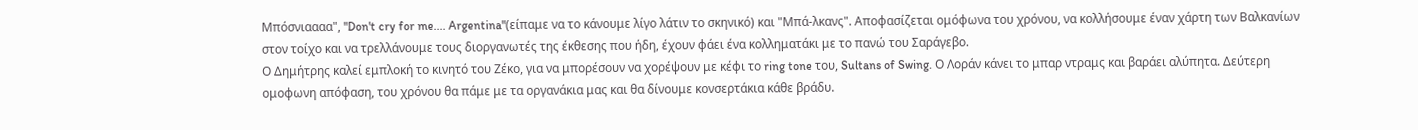Μπόσνιαααα", "Don't cry for me.... Argentina"(είπαμε να το κάνουμε λίγο λάτιν το σκηνικό) και "Μπά-λκανς". Αποφασίζεται ομόφωνα του χρόνου, να κολλήσουμε έναν χάρτη των Βαλκανίων στον τοίχο και να τρελλάνουμε τους διοργανωτές της έκθεσης που ήδη, έχουν φάει ένα κολληματάκι με το πανώ του Σαράγεβο.
Ο Δημήτρης καλεί εμπλοκή το κινητό του Ζέκο, για να μπορέσουν να χορέψουν με κέφι το ring tone του, Sultans of Swing. Ο Λοράν κάνει το μπαρ ντραμς και βαράει αλύπητα. Δεύτερη ομοφωνη απόφαση, του χρόνου θα πάμε με τα οργανάκια μας και θα δίνουμε κονσερτάκια κάθε βράδυ.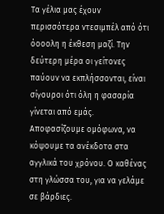Τα γέλια μας έχουν περισσότερα ντεσιμπέλ από ότι όοοολη η έκθεση μαζί. Την δεύτερη μέρα οι γείτονες παύουν να εκπλήσσονται, είναι σίγουροι ότι όλη η φασαρία γίνεται από εμάς. Αποφασίζουμε ομόφωνα, να κόψουμε τα ανέκδοτα στα αγγλικά του χρόνου. Ο καθένας στη γλώσσα του, για να γελάμε σε βάρδιες.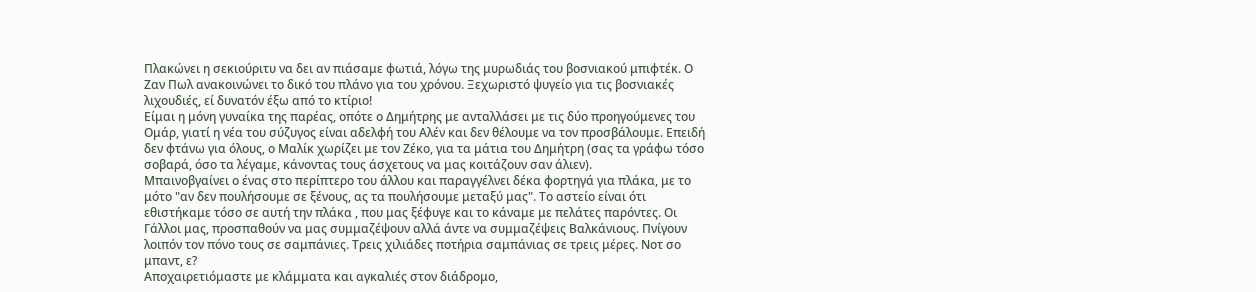Πλακώνει η σεκιούριτυ να δει αν πιάσαμε φωτιά, λόγω της μυρωδιάς του βοσνιακού μπιφτέκ. Ο Ζαν Πωλ ανακοινώνει το δικό του πλάνο για του χρόνου. Ξεχωριστό ψυγείο για τις βοσνιακές λιχουδιές, εί δυνατόν έξω από το κτίριο!
Είμαι η μόνη γυναίκα της παρέας, οπότε ο Δημήτρης με ανταλλάσει με τις δύο προηγούμενες του Ομάρ, γιατί η νέα του σύζυγος είναι αδελφή του Αλέν και δεν θέλουμε να τον προσβάλουμε. Επειδή δεν φτάνω για όλους, ο Μαλίκ χωρίζει με τον Ζέκο, για τα μάτια του Δημήτρη (σας τα γράφω τόσο σοβαρά, όσο τα λέγαμε, κάνοντας τους άσχετους να μας κοιτάζουν σαν άλιεν).
Μπαινοβγαίνει ο ένας στο περίπτερο του άλλου και παραγγέλνει δέκα φορτηγά για πλάκα, με το μότο "αν δεν πουλήσουμε σε ξένους, ας τα πουλήσουμε μεταξύ μας". Το αστείο είναι ότι εθιστήκαμε τόσο σε αυτή την πλάκα , που μας ξέφυγε και το κάναμε με πελάτες παρόντες. Οι Γάλλοι μας, προσπαθούν να μας συμμαζέψουν αλλά άντε να συμμαζέψεις Βαλκάνιους. Πνίγουν λοιπόν τον πόνο τους σε σαμπάνιες. Τρεις χιλιάδες ποτήρια σαμπάνιας σε τρεις μέρες. Νοτ σο μπαντ, ε?
Αποχαιρετιόμαστε με κλάμματα και αγκαλιές στον διάδρομο,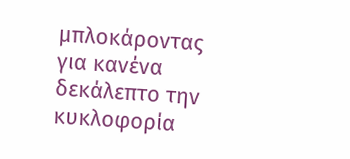μπλοκάροντας για κανένα δεκάλεπτο την κυκλοφορία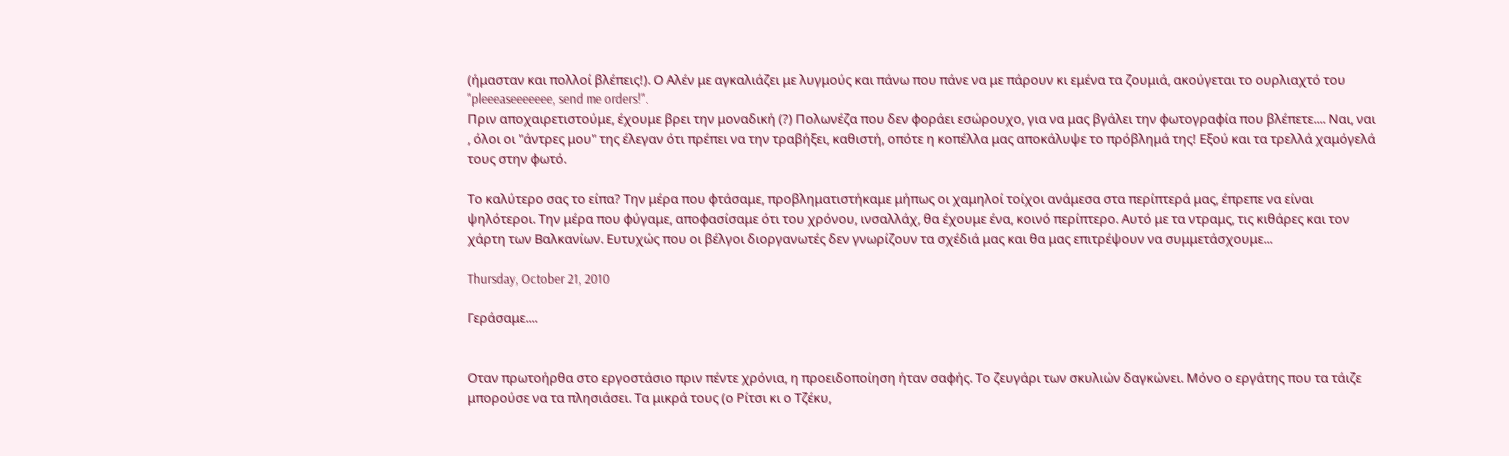(ήμασταν και πολλοί βλέπεις!). Ο Αλέν με αγκαλιάζει με λυγμούς και πάνω που πάνε να με πάρουν κι εμένα τα ζουμιά, ακούγεται το ουρλιαχτό του "pleeeaseeeeeee, send me orders!".
Πριν αποχαιρετιστούμε, έχουμε βρει την μοναδική (?) Πολωνέζα που δεν φοράει εσώρουχο, για να μας βγάλει την φωτογραφία που βλέπετε.... Ναι, ναι , όλοι οι "άντρες μου" της έλεγαν ότι πρέπει να την τραβήξει, καθιστή, οπότε η κοπέλλα μας αποκάλυψε το πρόβλημά της! Εξού και τα τρελλά χαμόγελά τους στην φωτό.

Το καλύτερο σας το είπα? Την μέρα που φτάσαμε, προβληματιστήκαμε μήπως οι χαμηλοί τοίχοι ανάμεσα στα περίπτερά μας, έπρεπε να είναι ψηλότεροι. Την μέρα που φύγαμε, αποφασίσαμε ότι του χρόνου, ινσαλλάχ, θα έχουμε ένα, κοινό περίπτερο. Αυτό με τα ντραμς, τις κιθάρες και τον χάρτη των Βαλκανίων. Ευτυχώς που οι βέλγοι διοργανωτές δεν γνωρίζουν τα σχέδιά μας και θα μας επιτρέψουν να συμμετάσχουμε...

Thursday, October 21, 2010

Γεράσαμε....


Οταν πρωτοήρθα στο εργοστάσιο πριν πέντε χρόνια, η προειδοποίηση ήταν σαφής. Το ζευγάρι των σκυλιών δαγκώνει. Μόνο ο εργάτης που τα τάιζε μπορούσε να τα πλησιάσει. Τα μικρά τους (ο Ρίτσι κι ο Τζέκυ,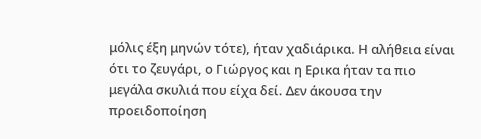μόλις έξη μηνών τότε), ήταν χαδιάρικα. Η αλήθεια είναι ότι το ζευγάρι, ο Γιώργος και η Ερικα ήταν τα πιο μεγάλα σκυλιά που είχα δεί. Δεν άκουσα την προειδοποίηση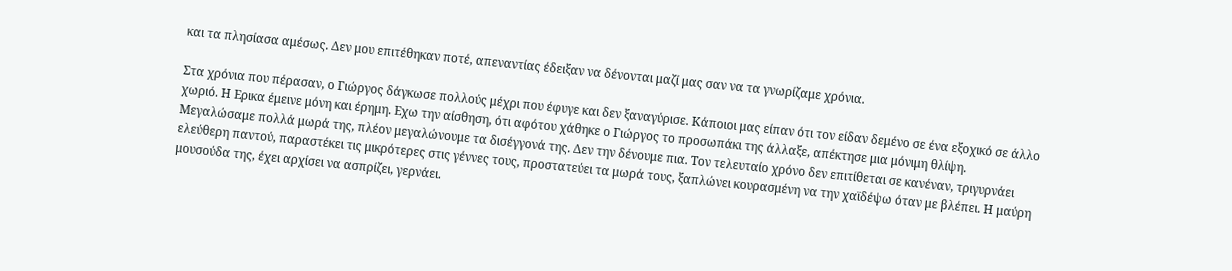και τα πλησίασα αμέσως. Δεν μου επιτέθηκαν ποτέ, απεναντίας έδειξαν να δένονται μαζί μας σαν να τα γνωρίζαμε χρόνια.

Στα χρόνια που πέρασαν, ο Γιώργος δάγκωσε πολλούς μέχρι που έφυγε και δεν ξαναγύρισε. Κάποιοι μας είπαν ότι τον είδαν δεμένο σε ένα εξοχικό σε άλλο χωριό. Η Ερικα έμεινε μόνη και έρημη. Εχω την αίσθηση, ότι αφότου χάθηκε ο Γιώργος το προσωπάκι της άλλαξε, απέκτησε μια μόνιμη θλίψη. Μεγαλώσαμε πολλά μωρά της, πλέον μεγαλώνουμε τα δισέγγονά της. Δεν την δένουμε πια. Τον τελευταίο χρόνο δεν επιτίθεται σε κανέναν, τριγυρνάει ελεύθερη παντού, παραστέκει τις μικρότερες στις γέννες τους, προστατεύει τα μωρά τους, ξαπλώνει κουρασμένη να την χαϊδέψω όταν με βλέπει. Η μαύρη μουσούδα της, έχει αρχίσει να ασπρίζει, γερνάει.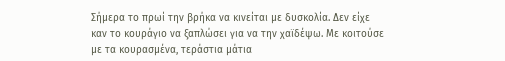Σήμερα το πρωί την βρήκα να κινείται με δυσκολία. Δεν είχε καν το κουράγιο να ξαπλώσει για να την χαϊδέψω. Με κοιτούσε με τα κουρασμένα, τεράστια μάτια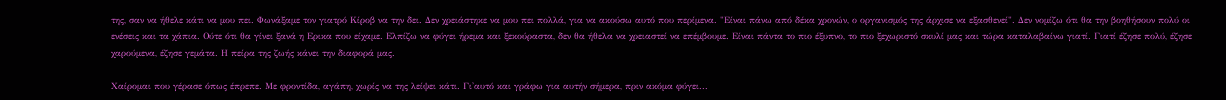της, σαν να ήθελε κάτι να μου πει. Φωνάξαμε τον γιατρό Κίροβ να την δει. Δεν χρειάστηκε να μου πει πολλά, για να ακούσω αυτό που περίμενα. "Είναι πάνω από δέκα χρονών, ο οργανισμός της άρχισε να εξασθενεί". Δεν νομίζω ότι θα την βοηθήσουν πολύ οι ενέσεις και τα χάπια. Ούτε ότι θα γίνει ξανά η Ερικα που είχαμε. Ελπίζω να φύγει ήρεμα και ξεκούραστα, δεν θα ήθελα να χρειαστεί να επέμβουμε. Είναι πάντα το πιο έξυπνο, το πιο ξεχωριστό σκυλί μας και τώρα καταλαβαίνω γιατί. Γιατί έζησε πολύ, έζησε χαρούμενα, έζησε γεμάτα. Η πείρα της ζωής κάνει την διαφορά μας.

Χαίρομαι που γέρασε όπως έπρεπε. Με φροντίδα, αγάπη, χωρίς να της λείψει κάτι. Γι'αυτό και γράφω για αυτήν σήμερα, πριν ακόμα φύγει...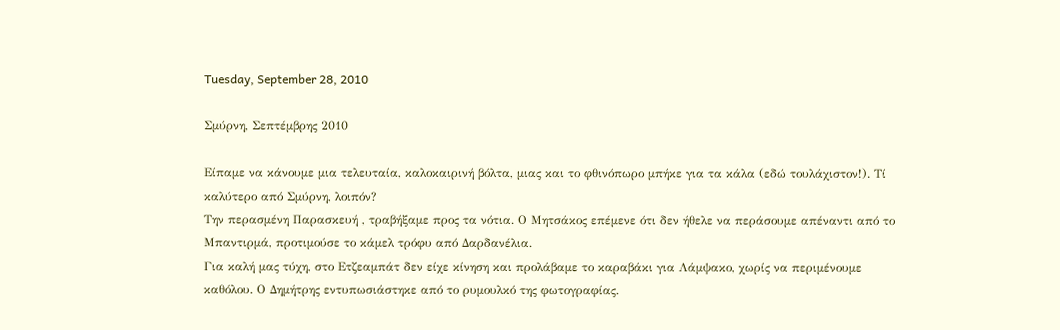Tuesday, September 28, 2010

Σμύρνη, Σεπτέμβρης 2010

Είπαμε να κάνουμε μια τελευταία, καλοκαιρινή βόλτα, μιας και το φθινόπωρο μπήκε για τα κάλα (εδώ τουλάχιστον!). Τί καλύτερο από Σμύρνη, λοιπόν?
Την περασμένη Παρασκευή , τραβήξαμε προς τα νότια. Ο Μητσάκος επέμενε ότι δεν ήθελε να περάσουμε απέναντι από το Μπαντιρμά, προτιμούσε το κάμελ τρόφυ από Δαρδανέλια.
Για καλή μας τύχη, στο Ετζεαμπάτ δεν είχε κίνηση και προλάβαμε το καραβάκι για Λάμψακο, χωρίς να περιμένουμε καθόλου. Ο Δημήτρης εντυπωσιάστηκε από το ρυμουλκό της φωτογραφίας.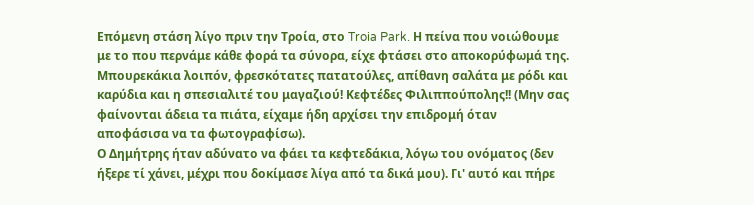Επόμενη στάση λίγο πριν την Τροία, στο Troia Park. Η πείνα που νοιώθουμε με το που περνάμε κάθε φορά τα σύνορα, είχε φτάσει στο αποκορύφωμά της. Μπουρεκάκια λοιπόν, φρεσκότατες πατατούλες, απίθανη σαλάτα με ρόδι και καρύδια και η σπεσιαλιτέ του μαγαζιού! Κεφτέδες Φιλιππούπολης!! (Μην σας φαίνονται άδεια τα πιάτα, είχαμε ήδη αρχίσει την επιδρομή όταν αποφάσισα να τα φωτογραφίσω).
Ο Δημήτρης ήταν αδύνατο να φάει τα κεφτεδάκια, λόγω του ονόματος (δεν ήξερε τί χάνει, μέχρι που δοκίμασε λίγα από τα δικά μου). Γι' αυτό και πήρε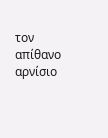τον απίθανο αρνίσιο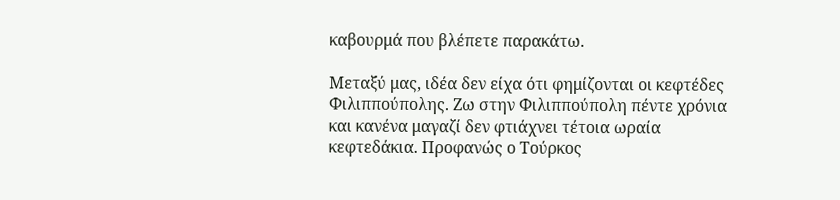καβουρμά που βλέπετε παρακάτω.

Μεταξύ μας, ιδέα δεν είχα ότι φημίζονται οι κεφτέδες Φιλιππούπολης. Ζω στην Φιλιππούπολη πέντε χρόνια και κανένα μαγαζί δεν φτιάχνει τέτοια ωραία κεφτεδάκια. Προφανώς ο Τούρκος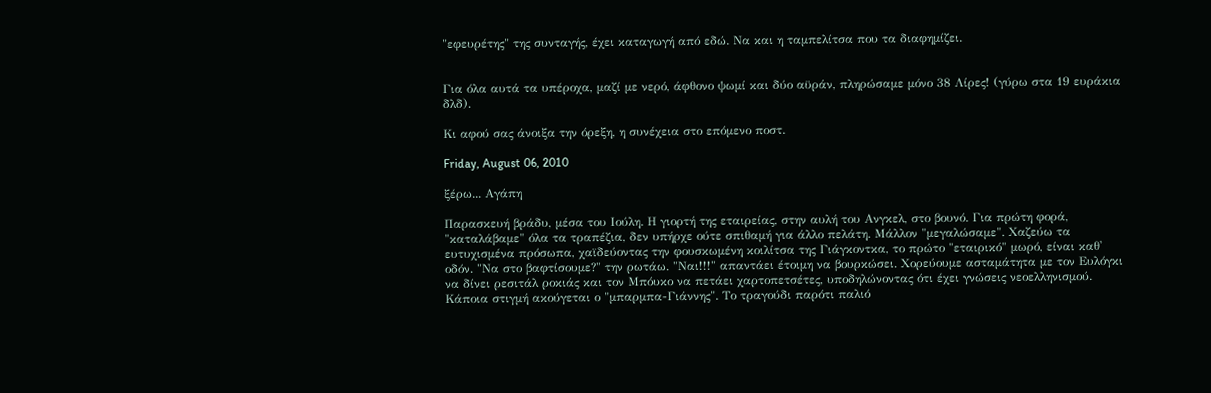"εφευρέτης" της συνταγής, έχει καταγωγή από εδώ. Να και η ταμπελίτσα που τα διαφημίζει.


Για όλα αυτά τα υπέροχα, μαζί με νερό, άφθονο ψωμί και δύο αϋράν, πληρώσαμε μόνο 38 Λίρες! (γύρω στα 19 ευράκια δλδ).

Κι αφού σας άνοιξα την όρεξη, η συνέχεια στο επόμενο ποστ.

Friday, August 06, 2010

ξέρω... Αγάπη

Παρασκευή βράδυ, μέσα του Ιούλη. Η γιορτή της εταιρείας, στην αυλή του Ανγκελ, στο βουνό. Για πρώτη φορά, "καταλάβαμε" όλα τα τραπέζια, δεν υπήρχε ούτε σπιθαμή για άλλο πελάτη. Μάλλον "μεγαλώσαμε". Χαζεύω τα ευτυχισμένα πρόσωπα, χαϊδεύοντας την φουσκωμένη κοιλίτσα της Γιάγκοντκα, το πρώτο "εταιρικό" μωρό, είναι καθ' οδόν. "Να στο βαφτίσουμε?" την ρωτάω. "Ναι!!!" απαντάει έτοιμη να βουρκώσει. Χορεύουμε ασταμάτητα με τον Ευλόγκι να δίνει ρεσιτάλ ροκιάς και τον Μπόυκο να πετάει χαρτοπετσέτες, υποδηλώνοντας ότι έχει γνώσεις νεοελληνισμού. Κάποια στιγμή ακούγεται ο "μπαρμπα-Γιάννης". Το τραγούδι παρότι παλιό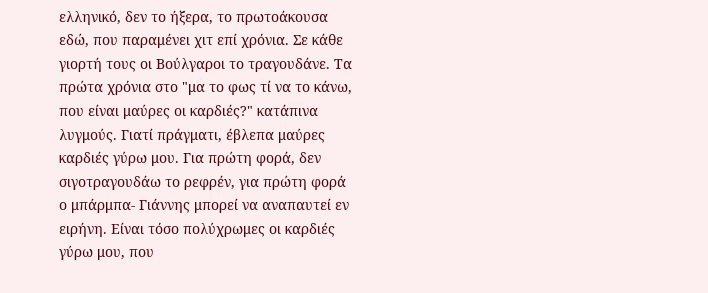ελληνικό, δεν το ήξερα, το πρωτοάκουσα εδώ, που παραμένει χιτ επί χρόνια. Σε κάθε γιορτή τους οι Βούλγαροι το τραγουδάνε. Τα πρώτα χρόνια στο "μα το φως τί να το κάνω, που είναι μαύρες οι καρδιές?" κατάπινα λυγμούς. Γιατί πράγματι, έβλεπα μαύρες καρδιές γύρω μου. Για πρώτη φορά, δεν σιγοτραγουδάω το ρεφρέν, για πρώτη φορά ο μπάρμπα- Γιάννης μπορεί να αναπαυτεί εν ειρήνη. Είναι τόσο πολύχρωμες οι καρδιές γύρω μου, που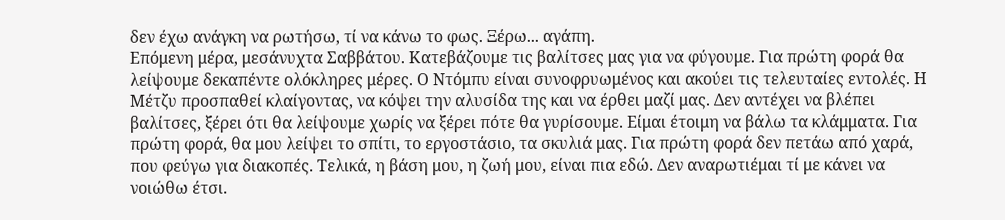δεν έχω ανάγκη να ρωτήσω, τί να κάνω το φως. Ξέρω... αγάπη.
Επόμενη μέρα, μεσάνυχτα Σαββάτου. Κατεβάζουμε τις βαλίτσες μας για να φύγουμε. Για πρώτη φορά θα λείψουμε δεκαπέντε ολόκληρες μέρες. Ο Ντόμπυ είναι συνοφρυωμένος και ακούει τις τελευταίες εντολές. Η Μέτζυ προσπαθεί κλαίγοντας, να κόψει την αλυσίδα της και να έρθει μαζί μας. Δεν αντέχει να βλέπει βαλίτσες, ξέρει ότι θα λείψουμε χωρίς να ξέρει πότε θα γυρίσουμε. Είμαι έτοιμη να βάλω τα κλάμματα. Για πρώτη φορά, θα μου λείψει το σπίτι, το εργοστάσιο, τα σκυλιά μας. Για πρώτη φορά δεν πετάω από χαρά, που φεύγω για διακοπές. Τελικά, η βάση μου, η ζωή μου, είναι πια εδώ. Δεν αναρωτιέμαι τί με κάνει να νοιώθω έτσι.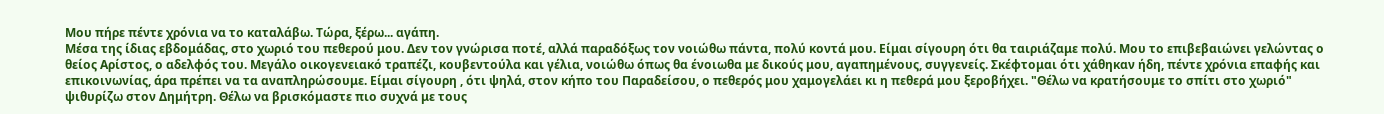Μου πήρε πέντε χρόνια να το καταλάβω. Τώρα, ξέρω... αγάπη.
Μέσα της ίδιας εβδομάδας, στο χωριό του πεθερού μου. Δεν τον γνώρισα ποτέ, αλλά παραδόξως τον νοιώθω πάντα, πολύ κοντά μου. Είμαι σίγουρη ότι θα ταιριάζαμε πολύ. Μου το επιβεβαιώνει γελώντας ο θείος Αρίστος, ο αδελφός του. Μεγάλο οικογενειακό τραπέζι, κουβεντούλα και γέλια, νοιώθω όπως θα ένοιωθα με δικούς μου, αγαπημένους, συγγενείς. Σκέφτομαι ότι χάθηκαν ήδη, πέντε χρόνια επαφής και επικοινωνίας, άρα πρέπει να τα αναπληρώσουμε. Είμαι σίγουρη , ότι ψηλά, στον κήπο του Παραδείσου, ο πεθερός μου χαμογελάει κι η πεθερά μου ξεροβήχει. "Θέλω να κρατήσουμε το σπίτι στο χωριό" ψιθυρίζω στον Δημήτρη. Θέλω να βρισκόμαστε πιο συχνά με τους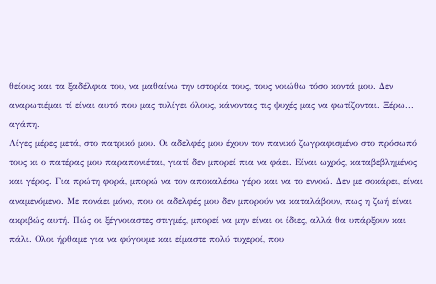θείους και τα ξαδέλφια του, να μαθαίνω την ιστορία τους, τους νοιώθω τόσο κοντά μου. Δεν αναρωτιέμαι τί είναι αυτό που μας τυλίγει όλους, κάνοντας τις ψυχές μας να φωτίζονται. Ξέρω... αγάπη.
Λίγες μέρες μετά, στο πατρικό μου. Οι αδελφές μου έχουν τον πανικό ζωγραφισμένο στο πρόσωπό τους κι ο πατέρας μου παραπονιέται, γιατί δεν μπορεί πια να φάει. Είναι ωχρός, καταβεβλημένος και γέρος. Για πρώτη φορά, μπορώ να τον αποκαλέσω γέρο και να το εννοώ. Δεν με σοκάρει, είναι αναμενόμενο. Με πονάει μόνο, που οι αδελφές μου δεν μπορούν να καταλάβουν, πως η ζωή είναι ακριβώς αυτή. Πώς οι ξέγνοιαστες στιγμές, μπορεί να μην είναι οι ίδιες, αλλά θα υπάρξουν και πάλι. Ολοι ήρθαμε για να φύγουμε και είμαστε πολύ τυχεροί, που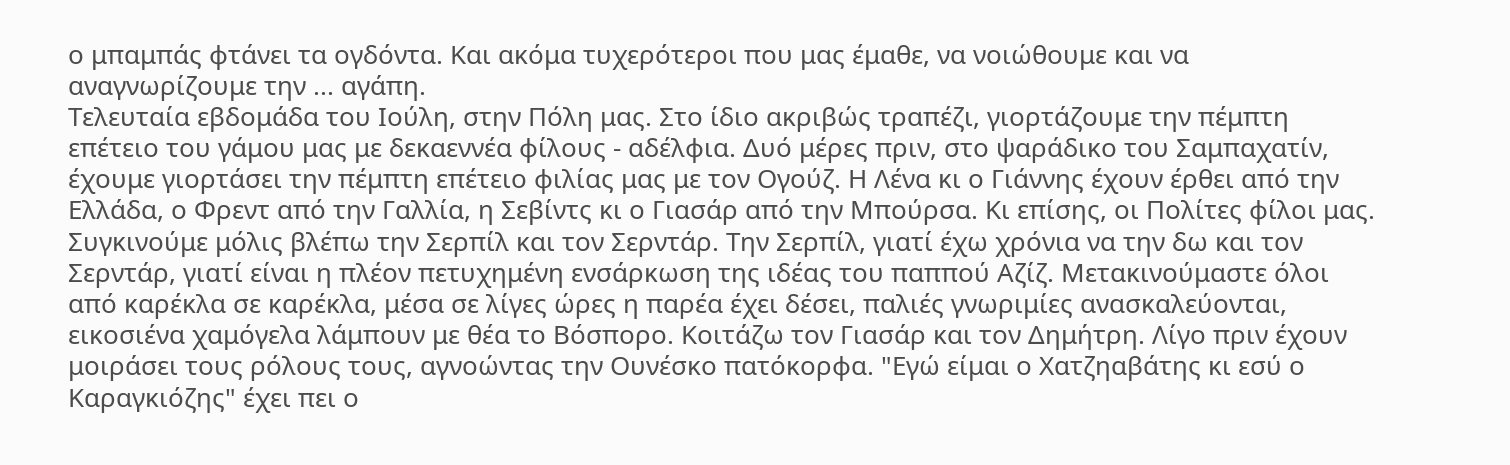ο μπαμπάς φτάνει τα ογδόντα. Και ακόμα τυχερότεροι που μας έμαθε, να νοιώθουμε και να αναγνωρίζουμε την ... αγάπη.
Τελευταία εβδομάδα του Ιούλη, στην Πόλη μας. Στο ίδιο ακριβώς τραπέζι, γιορτάζουμε την πέμπτη επέτειο του γάμου μας με δεκαεννέα φίλους - αδέλφια. Δυό μέρες πριν, στο ψαράδικο του Σαμπαχατίν, έχουμε γιορτάσει την πέμπτη επέτειο φιλίας μας με τον Ογούζ. Η Λένα κι ο Γιάννης έχουν έρθει από την Ελλάδα, ο Φρεντ από την Γαλλία, η Σεβίντς κι ο Γιασάρ από την Μπούρσα. Κι επίσης, οι Πολίτες φίλοι μας. Συγκινούμε μόλις βλέπω την Σερπίλ και τον Σερντάρ. Την Σερπίλ, γιατί έχω χρόνια να την δω και τον Σερντάρ, γιατί είναι η πλέον πετυχημένη ενσάρκωση της ιδέας του παππού Αζίζ. Μετακινούμαστε όλοι από καρέκλα σε καρέκλα, μέσα σε λίγες ώρες η παρέα έχει δέσει, παλιές γνωριμίες ανασκαλεύονται, εικοσιένα χαμόγελα λάμπουν με θέα το Βόσπορο. Κοιτάζω τον Γιασάρ και τον Δημήτρη. Λίγο πριν έχουν μοιράσει τους ρόλους τους, αγνοώντας την Ουνέσκο πατόκορφα. "Εγώ είμαι ο Χατζηαβάτης κι εσύ ο Καραγκιόζης" έχει πει ο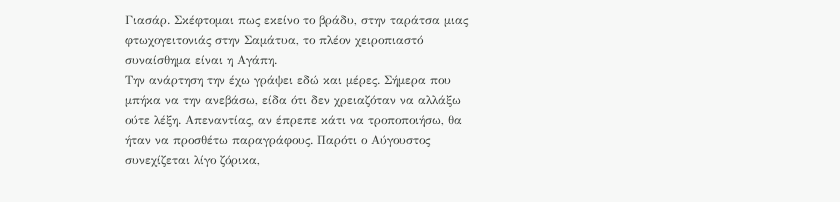Γιασάρ. Σκέφτομαι πως εκείνο το βράδυ, στην ταράτσα μιας φτωχογειτονιάς στην Σαμάτυα, το πλέον χειροπιαστό συναίσθημα είναι η Αγάπη.
Την ανάρτηση την έχω γράψει εδώ και μέρες. Σήμερα που μπήκα να την ανεβάσω, είδα ότι δεν χρειαζόταν να αλλάξω ούτε λέξη. Απεναντίας, αν έπρεπε κάτι να τροποποιήσω, θα ήταν να προσθέτω παραγράφους. Παρότι ο Αύγουστος συνεχίζεται λίγο ζόρικα,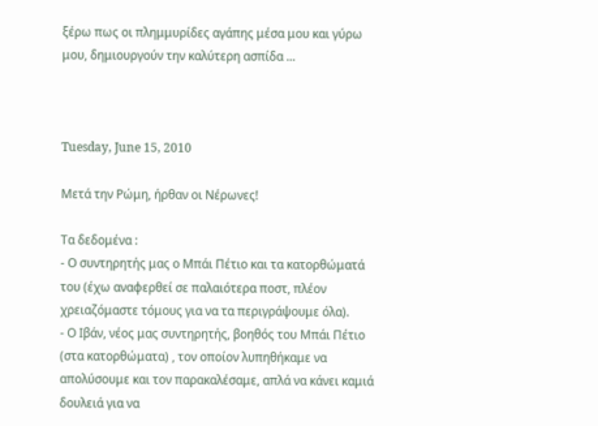ξέρω πως οι πλημμυρίδες αγάπης μέσα μου και γύρω μου, δημιουργούν την καλύτερη ασπίδα ...



Tuesday, June 15, 2010

Μετά την Ρώμη, ήρθαν οι Νέρωνες!

Τα δεδομένα :
- Ο συντηρητής μας ο Μπάι Πέτιο και τα κατορθώματά του (έχω αναφερθεί σε παλαιότερα ποστ, πλέον χρειαζόμαστε τόμους για να τα περιγράψουμε όλα).
- Ο Ιβάν, νέος μας συντηρητής, βοηθός του Μπάι Πέτιο (στα κατορθώματα) , τον οποίον λυπηθήκαμε να απολύσουμε και τον παρακαλέσαμε, απλά να κάνει καμιά δουλειά για να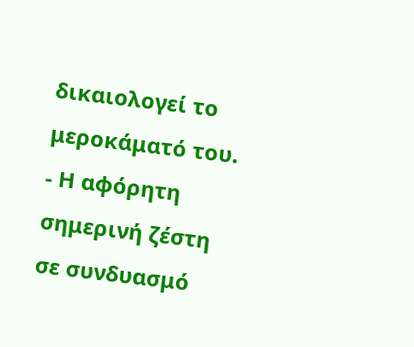δικαιολογεί το μεροκάματό του.
- Η αφόρητη σημερινή ζέστη σε συνδυασμό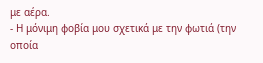με αέρα.
- Η μόνιμη φοβία μου σχετικά με την φωτιά (την οποία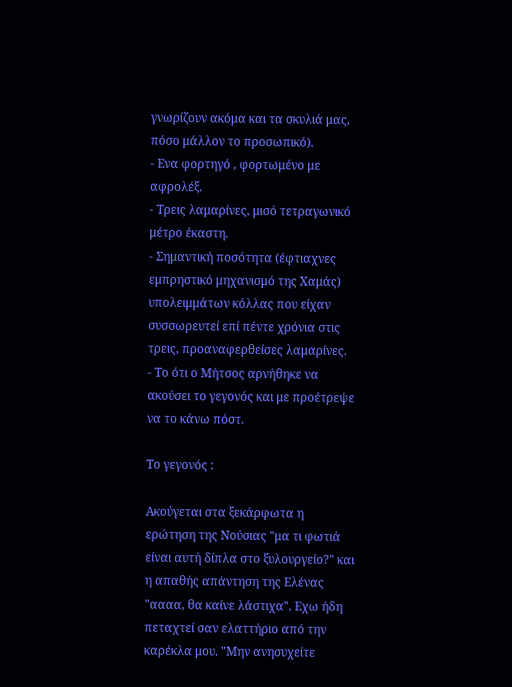γνωρίζουν ακόμα και τα σκυλιά μας, πόσο μάλλον το προσωπικό).
- Ενα φορτηγό , φορτωμένο με αφρολέξ.
- Τρεις λαμαρίνες, μισό τετραγωνικό μέτρο έκαστη.
- Σημαντική ποσότητα (έφτιαχνες εμπρηστικό μηχανισμό της Χαμάς) υπολειμμάτων κόλλας που είχαν συσσωρευτεί επί πέντε χρόνια στις τρεις, προαναφερθείσες λαμαρίνες.
- Το ότι ο Μήτσος αρνήθηκε να ακούσει το γεγονός και με προέτρεψε να το κάνω πόστ.

Το γεγονός :

Ακούγεται στα ξεκάρφωτα η ερώτηση της Νούσιας "μα τι φωτιά είναι αυτή δίπλα στο ξυλουργείο?" και η απαθής απάντηση της Ελένας "αααα, θα καίνε λάστιχα". Εχω ήδη πεταχτεί σαν ελαττήριο από την καρέκλα μου. "Μην ανησυχείτε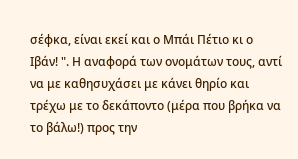σέφκα, είναι εκεί και ο Μπάι Πέτιο κι ο Ιβάν! ". Η αναφορά των ονομάτων τους, αντί να με καθησυχάσει με κάνει θηρίο και τρέχω με το δεκάποντο (μέρα που βρήκα να το βάλω!) προς την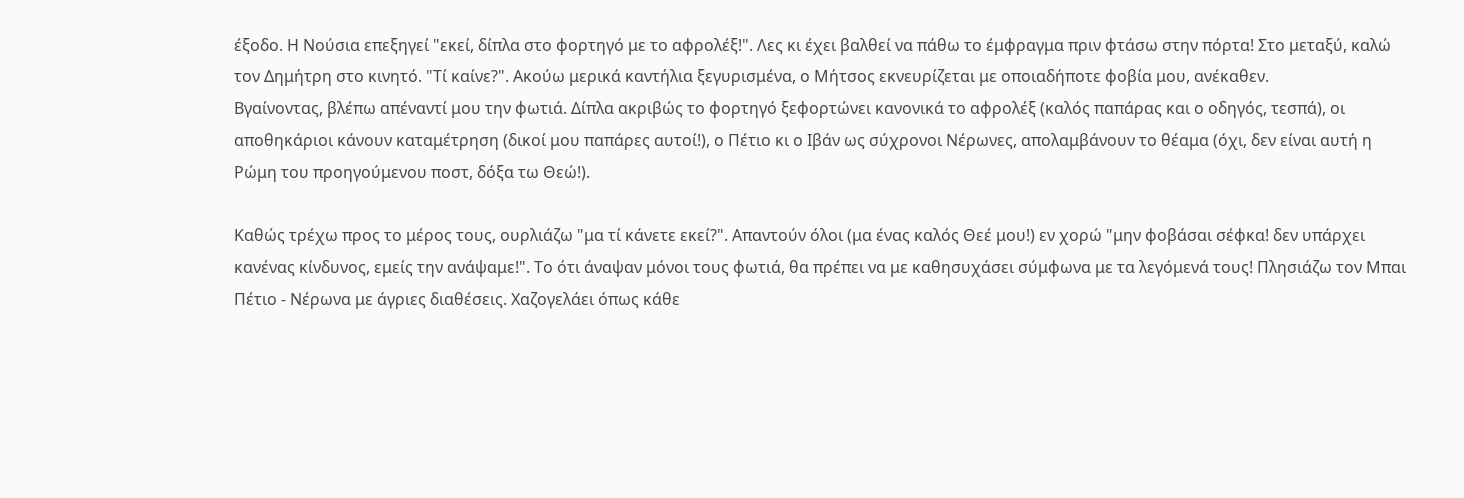έξοδο. Η Νούσια επεξηγεί "εκεί, δίπλα στο φορτηγό με το αφρολέξ!". Λες κι έχει βαλθεί να πάθω το έμφραγμα πριν φτάσω στην πόρτα! Στο μεταξύ, καλώ τον Δημήτρη στο κινητό. "Τί καίνε?". Ακούω μερικά καντήλια ξεγυρισμένα, ο Μήτσος εκνευρίζεται με οποιαδήποτε φοβία μου, ανέκαθεν.
Βγαίνοντας, βλέπω απέναντί μου την φωτιά. Δίπλα ακριβώς το φορτηγό ξεφορτώνει κανονικά το αφρολέξ (καλός παπάρας και ο οδηγός, τεσπά), οι αποθηκάριοι κάνουν καταμέτρηση (δικοί μου παπάρες αυτοί!), ο Πέτιο κι ο Ιβάν ως σύχρονοι Νέρωνες, απολαμβάνουν το θέαμα (όχι, δεν είναι αυτή η Ρώμη του προηγούμενου ποστ, δόξα τω Θεώ!).

Καθώς τρέχω προς το μέρος τους, ουρλιάζω "μα τί κάνετε εκεί?". Απαντούν όλοι (μα ένας καλός Θεέ μου!) εν χορώ "μην φοβάσαι σέφκα! δεν υπάρχει κανένας κίνδυνος, εμείς την ανάψαμε!". Το ότι άναψαν μόνοι τους φωτιά, θα πρέπει να με καθησυχάσει σύμφωνα με τα λεγόμενά τους! Πλησιάζω τον Μπαι Πέτιο - Νέρωνα με άγριες διαθέσεις. Χαζογελάει όπως κάθε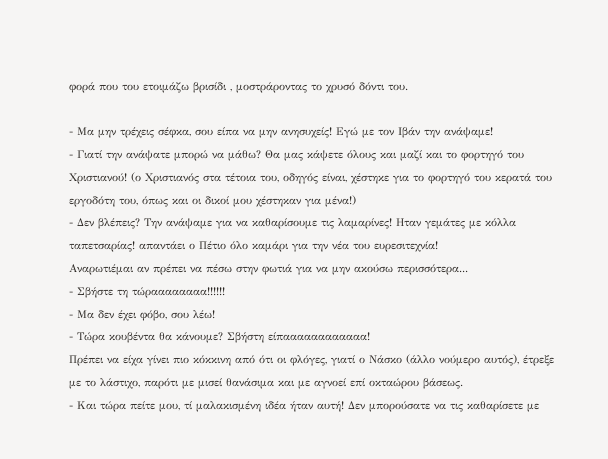φορά που του ετοιμάζω βρισίδι , μοστράροντας το χρυσό δόντι του.

- Μα μην τρέχεις σέφκα, σου είπα να μην ανησυχείς! Εγώ με τον Ιβάν την ανάψαμε!
- Γιατί την ανάψατε μπορώ να μάθω? Θα μας κάψετε όλους και μαζί και το φορτηγό του Χριστιανού! (ο Χριστιανός στα τέτοια του, οδηγός είναι, χέστηκε για το φορτηγό του κερατά του εργοδότη του, όπως και οι δικοί μου χέστηκαν για μένα!)
- Δεν βλέπεις? Την ανάψαμε για να καθαρίσουμε τις λαμαρίνες! Ηταν γεμάτες με κόλλα ταπετσαρίας! απαντάει ο Πέτιο όλο καμάρι για την νέα του ευρεσιτεχνία!
Αναρωτιέμαι αν πρέπει να πέσω στην φωτιά για να μην ακούσω περισσότερα...
- Σβήστε τη τώραααααααα!!!!!!
- Μα δεν έχει φόβο, σου λέω!
- Τώρα κουβέντα θα κάνουμε? Σβήστη είπαααααααααααα!
Πρέπει να είχα γίνει πιο κόκκινη από ότι οι φλόγες, γιατί ο Νάσκο (άλλο νούμερο αυτός), έτρεξε με το λάστιχο, παρότι με μισεί θανάσιμα και με αγνοεί επί οκταώρου βάσεως.
- Και τώρα πείτε μου, τί μαλακισμένη ιδέα ήταν αυτή! Δεν μπορούσατε να τις καθαρίσετε με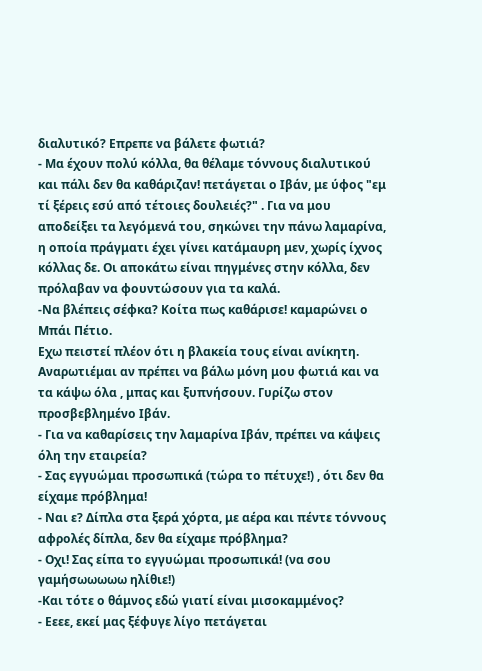διαλυτικό? Επρεπε να βάλετε φωτιά?
- Μα έχουν πολύ κόλλα, θα θέλαμε τόννους διαλυτικού και πάλι δεν θα καθάριζαν! πετάγεται ο Ιβάν, με ύφος "εμ τί ξέρεις εσύ από τέτοιες δουλειές?" . Για να μου αποδείξει τα λεγόμενά του, σηκώνει την πάνω λαμαρίνα, η οποία πράγματι έχει γίνει κατάμαυρη μεν, χωρίς ίχνος κόλλας δε. Οι αποκάτω είναι πηγμένες στην κόλλα, δεν πρόλαβαν να φουντώσουν για τα καλά.
-Να βλέπεις σέφκα? Κοίτα πως καθάρισε! καμαρώνει ο Μπάι Πέτιο.
Εχω πειστεί πλέον ότι η βλακεία τους είναι ανίκητη. Αναρωτιέμαι αν πρέπει να βάλω μόνη μου φωτιά και να τα κάψω όλα , μπας και ξυπνήσουν. Γυρίζω στον προσβεβλημένο Ιβάν.
- Για να καθαρίσεις την λαμαρίνα Ιβάν, πρέπει να κάψεις όλη την εταιρεία?
- Σας εγγυώμαι προσωπικά (τώρα το πέτυχε!) , ότι δεν θα είχαμε πρόβλημα!
- Ναι ε? Δίπλα στα ξερά χόρτα, με αέρα και πέντε τόννους αφρολές δίπλα, δεν θα είχαμε πρόβλημα?
- Οχι! Σας είπα το εγγυώμαι προσωπικά! (να σου γαμήσωωωωω ηλίθιε!)
-Και τότε ο θάμνος εδώ γιατί είναι μισοκαμμένος?
- Εεεε, εκεί μας ξέφυγε λίγο πετάγεται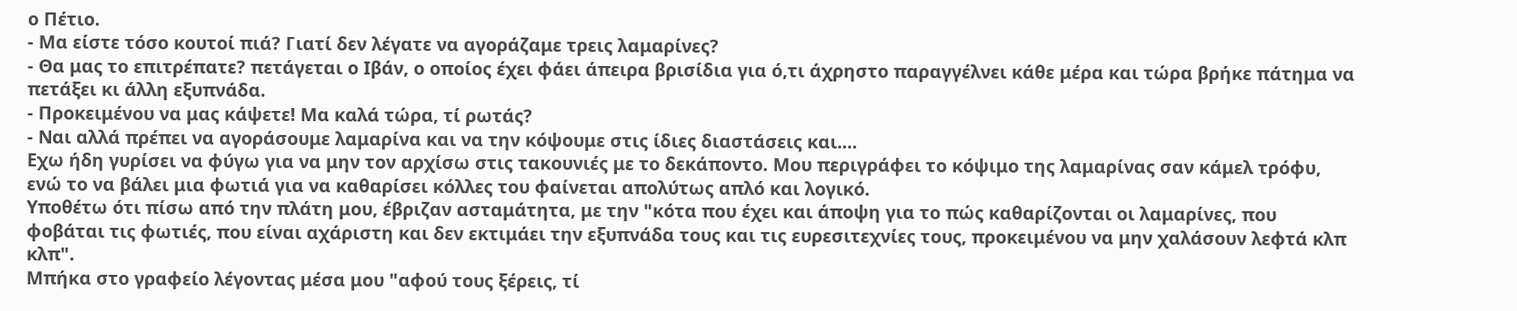ο Πέτιο.
- Μα είστε τόσο κουτοί πιά? Γιατί δεν λέγατε να αγοράζαμε τρεις λαμαρίνες?
- Θα μας το επιτρέπατε? πετάγεται ο Ιβάν, ο οποίος έχει φάει άπειρα βρισίδια για ό,τι άχρηστο παραγγέλνει κάθε μέρα και τώρα βρήκε πάτημα να πετάξει κι άλλη εξυπνάδα.
- Προκειμένου να μας κάψετε! Μα καλά τώρα, τί ρωτάς?
- Ναι αλλά πρέπει να αγοράσουμε λαμαρίνα και να την κόψουμε στις ίδιες διαστάσεις και....
Εχω ήδη γυρίσει να φύγω για να μην τον αρχίσω στις τακουνιές με το δεκάποντο. Μου περιγράφει το κόψιμο της λαμαρίνας σαν κάμελ τρόφυ, ενώ το να βάλει μια φωτιά για να καθαρίσει κόλλες του φαίνεται απολύτως απλό και λογικό.
Υποθέτω ότι πίσω από την πλάτη μου, έβριζαν ασταμάτητα, με την "κότα που έχει και άποψη για το πώς καθαρίζονται οι λαμαρίνες, που φοβάται τις φωτιές, που είναι αχάριστη και δεν εκτιμάει την εξυπνάδα τους και τις ευρεσιτεχνίες τους, προκειμένου να μην χαλάσουν λεφτά κλπ κλπ".
Μπήκα στο γραφείο λέγοντας μέσα μου "αφού τους ξέρεις, τί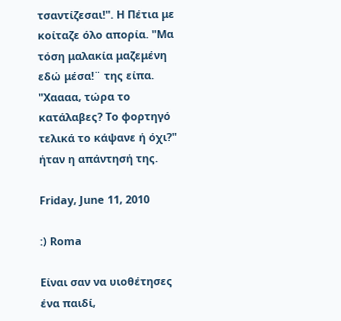τσαντίζεσαι!". Η Πέτια με κοίταζε όλο απορία. "Μα τόση μαλακία μαζεμένη εδώ μέσα!¨ της είπα. "Χαααα, τώρα το κατάλαβες? Το φορτηγό τελικά το κάψανε ή όχι?" ήταν η απάντησή της.

Friday, June 11, 2010

:) Roma

Είναι σαν να υιοθέτησες ένα παιδί,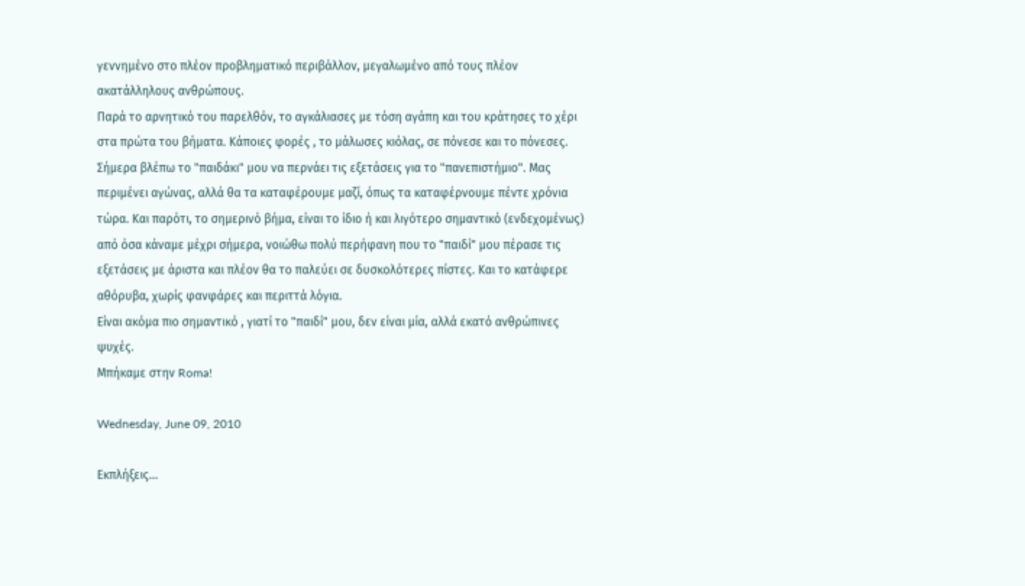γεννημένο στο πλέον προβληματικό περιβάλλον, μεγαλωμένο από τους πλέον ακατάλληλους ανθρώπους.
Παρά το αρνητικό του παρελθόν, το αγκάλιασες με τόση αγάπη και του κράτησες το χέρι στα πρώτα του βήματα. Κάποιες φορές , το μάλωσες κιόλας, σε πόνεσε και το πόνεσες.
Σήμερα βλέπω το "παιδάκι" μου να περνάει τις εξετάσεις για το "πανεπιστήμιο". Μας περιμένει αγώνας, αλλά θα τα καταφέρουμε μαζί, όπως τα καταφέρνουμε πέντε χρόνια τώρα. Και παρότι, το σημερινό βήμα, είναι το ίδιο ή και λιγότερο σημαντικό (ενδεχομένως) από όσα κάναμε μέχρι σήμερα, νοιώθω πολύ περήφανη που το "παιδί" μου πέρασε τις εξετάσεις με άριστα και πλέον θα το παλεύει σε δυσκολότερες πίστες. Και το κατάφερε αθόρυβα, χωρίς φανφάρες και περιττά λόγια.
Είναι ακόμα πιο σημαντικό , γιατί το "παιδί" μου, δεν είναι μία, αλλά εκατό ανθρώπινες ψυχές.
Μπήκαμε στην Roma!

Wednesday, June 09, 2010

Εκπλήξεις...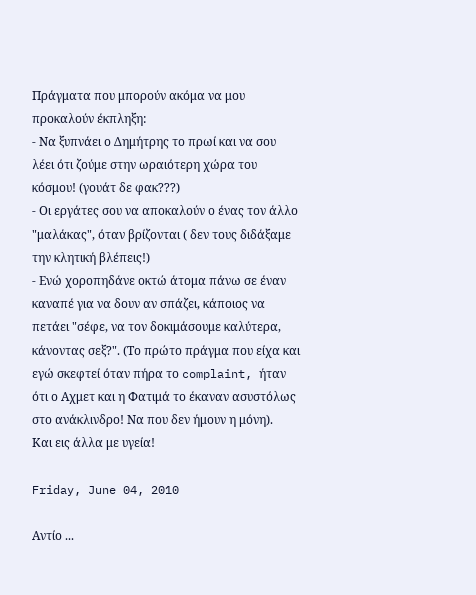Πράγματα που μπορούν ακόμα να μου προκαλούν έκπληξη:
- Να ξυπνάει ο Δημήτρης το πρωί και να σου λέει ότι ζούμε στην ωραιότερη χώρα του κόσμου! (γουάτ δε φακ???)
- Οι εργάτες σου να αποκαλούν ο ένας τον άλλο "μαλάκας", όταν βρίζονται ( δεν τους διδάξαμε την κλητική βλέπεις!)
- Ενώ χοροπηδάνε οκτώ άτομα πάνω σε έναν καναπέ για να δουν αν σπάζει, κάποιος να πετάει "σέφε, να τον δοκιμάσουμε καλύτερα, κάνοντας σεξ?". (Το πρώτο πράγμα που είχα και εγώ σκεφτεί όταν πήρα το complaint, ήταν ότι ο Αχμετ και η Φατιμά το έκαναν ασυστόλως στο ανάκλινδρο! Να που δεν ήμουν η μόνη).
Και εις άλλα με υγεία!

Friday, June 04, 2010

Αντίο ...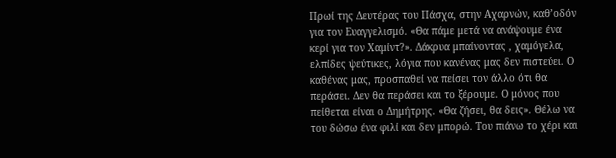Πρωί της Δευτέρας του Πάσχα, στην Αχαρνών, καθ’οδόν για τον Ευαγγελισμό. «Θα πάμε μετά να ανάψουμε ένα κερί για τον Χαμίντ?». Δάκρυα μπαίνοντας , χαμόγελα, ελπίδες ψεύτικες, λόγια που κανένας μας δεν πιστεύει. Ο καθένας μας, προσπαθεί να πείσει τον άλλο ότι θα περάσει. Δεν θα περάσει και το ξέρουμε. Ο μόνος που πείθεται είναι ο Δημήτρης. «Θα ζήσει, θα δεις». Θέλω να του δώσω ένα φιλί και δεν μπορώ. Του πιάνω το χέρι και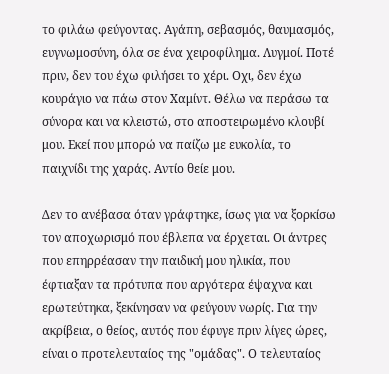το φιλάω φεύγοντας. Αγάπη, σεβασμός, θαυμασμός, ευγνωμοσύνη, όλα σε ένα χειροφίλημα. Λυγμοί. Ποτέ πριν, δεν του έχω φιλήσει το χέρι. Οχι, δεν έχω κουράγιο να πάω στον Χαμίντ. Θέλω να περάσω τα σύνορα και να κλειστώ, στο αποστειρωμένο κλουβί μου. Εκεί που μπορώ να παίζω με ευκολία, το παιχνίδι της χαράς. Αντίο θείε μου.

Δεν το ανέβασα όταν γράφτηκε, ίσως για να ξορκίσω τον αποχωρισμό που έβλεπα να έρχεται. Οι άντρες που επηρρέασαν την παιδική μου ηλικία, που έφτιαξαν τα πρότυπα που αργότερα έψαχνα και ερωτεύτηκα, ξεκίνησαν να φεύγουν νωρίς. Για την ακρίβεια, ο θείος, αυτός που έφυγε πριν λίγες ώρες, είναι ο προτελευταίος της "ομάδας". Ο τελευταίος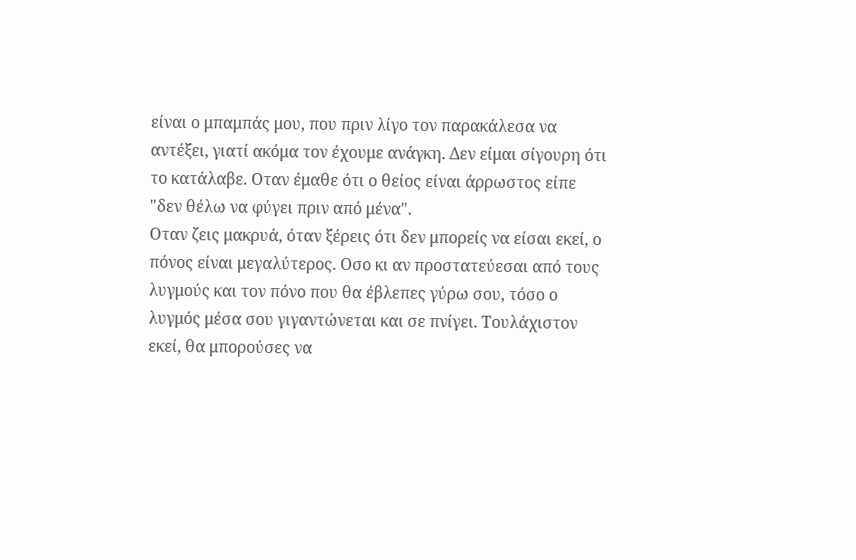είναι ο μπαμπάς μου, που πριν λίγο τον παρακάλεσα να αντέξει, γιατί ακόμα τον έχουμε ανάγκη. Δεν είμαι σίγουρη ότι το κατάλαβε. Οταν έμαθε ότι ο θείος είναι άρρωστος είπε "δεν θέλω να φύγει πριν από μένα".
Οταν ζεις μακρυά, όταν ξέρεις ότι δεν μπορείς να είσαι εκεί, ο πόνος είναι μεγαλύτερος. Οσο κι αν προστατεύεσαι από τους λυγμούς και τον πόνο που θα έβλεπες γύρω σου, τόσο ο λυγμός μέσα σου γιγαντώνεται και σε πνίγει. Τουλάχιστον εκεί, θα μπορούσες να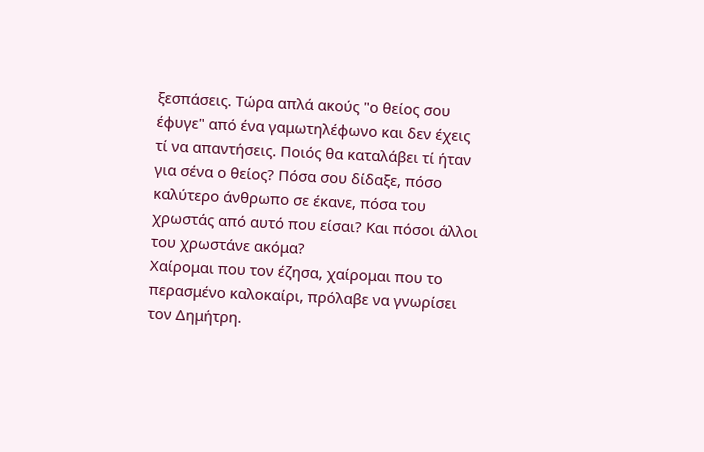ξεσπάσεις. Τώρα απλά ακούς "ο θείος σου έφυγε" από ένα γαμωτηλέφωνο και δεν έχεις τί να απαντήσεις. Ποιός θα καταλάβει τί ήταν για σένα ο θείος? Πόσα σου δίδαξε, πόσο καλύτερο άνθρωπο σε έκανε, πόσα του χρωστάς από αυτό που είσαι? Και πόσοι άλλοι του χρωστάνε ακόμα?
Χαίρομαι που τον έζησα, χαίρομαι που το περασμένο καλοκαίρι, πρόλαβε να γνωρίσει τον Δημήτρη.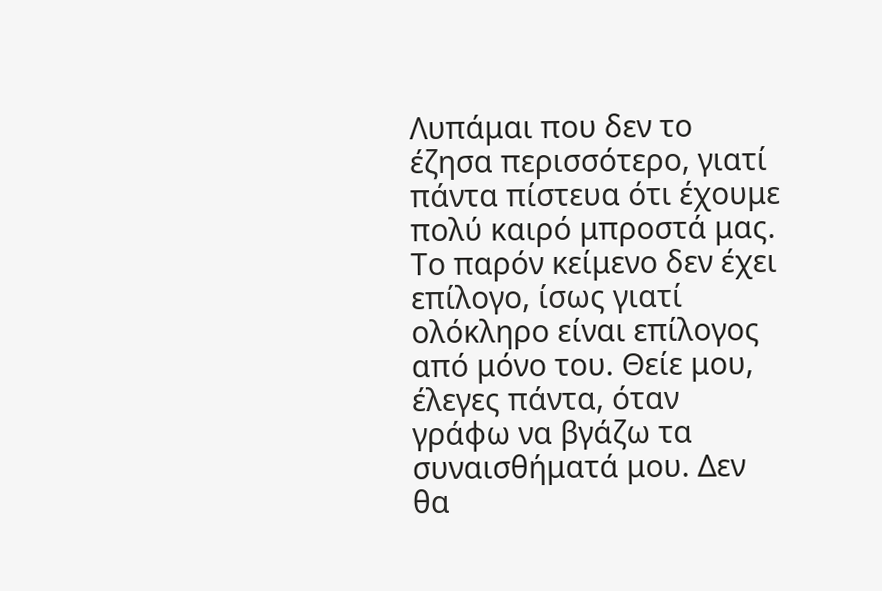Λυπάμαι που δεν το έζησα περισσότερο, γιατί πάντα πίστευα ότι έχουμε πολύ καιρό μπροστά μας.
Το παρόν κείμενο δεν έχει επίλογο, ίσως γιατί ολόκληρο είναι επίλογος από μόνο του. Θείε μου, έλεγες πάντα, όταν γράφω να βγάζω τα συναισθήματά μου. Δεν θα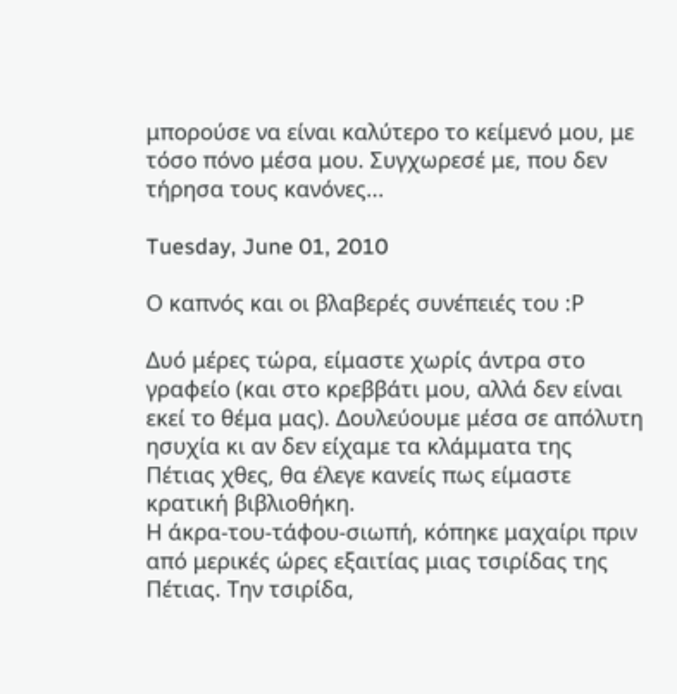μπορούσε να είναι καλύτερο το κείμενό μου, με τόσο πόνο μέσα μου. Συγχωρεσέ με, που δεν τήρησα τους κανόνες...

Tuesday, June 01, 2010

Ο καπνός και οι βλαβερές συνέπειές του :Ρ

Δυό μέρες τώρα, είμαστε χωρίς άντρα στο γραφείο (και στο κρεββάτι μου, αλλά δεν είναι εκεί το θέμα μας). Δουλεύουμε μέσα σε απόλυτη ησυχία κι αν δεν είχαμε τα κλάμματα της Πέτιας χθες, θα έλεγε κανείς πως είμαστε κρατική βιβλιοθήκη.
Η άκρα-του-τάφου-σιωπή, κόπηκε μαχαίρι πριν από μερικές ώρες εξαιτίας μιας τσιρίδας της Πέτιας. Την τσιρίδα,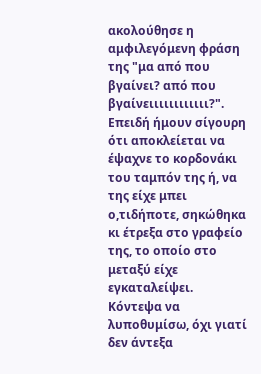ακολούθησε η αμφιλεγόμενη φράση της "μα από που βγαίνει? από που βγαίνειιιιιιιιιιιι?". Επειδή ήμουν σίγουρη ότι αποκλείεται να έψαχνε το κορδονάκι του ταμπόν της ή, να της είχε μπει ο,τιδήποτε, σηκώθηκα κι έτρεξα στο γραφείο της, το οποίο στο μεταξύ είχε εγκαταλείψει.
Κόντεψα να λυποθυμίσω, όχι γιατί δεν άντεξα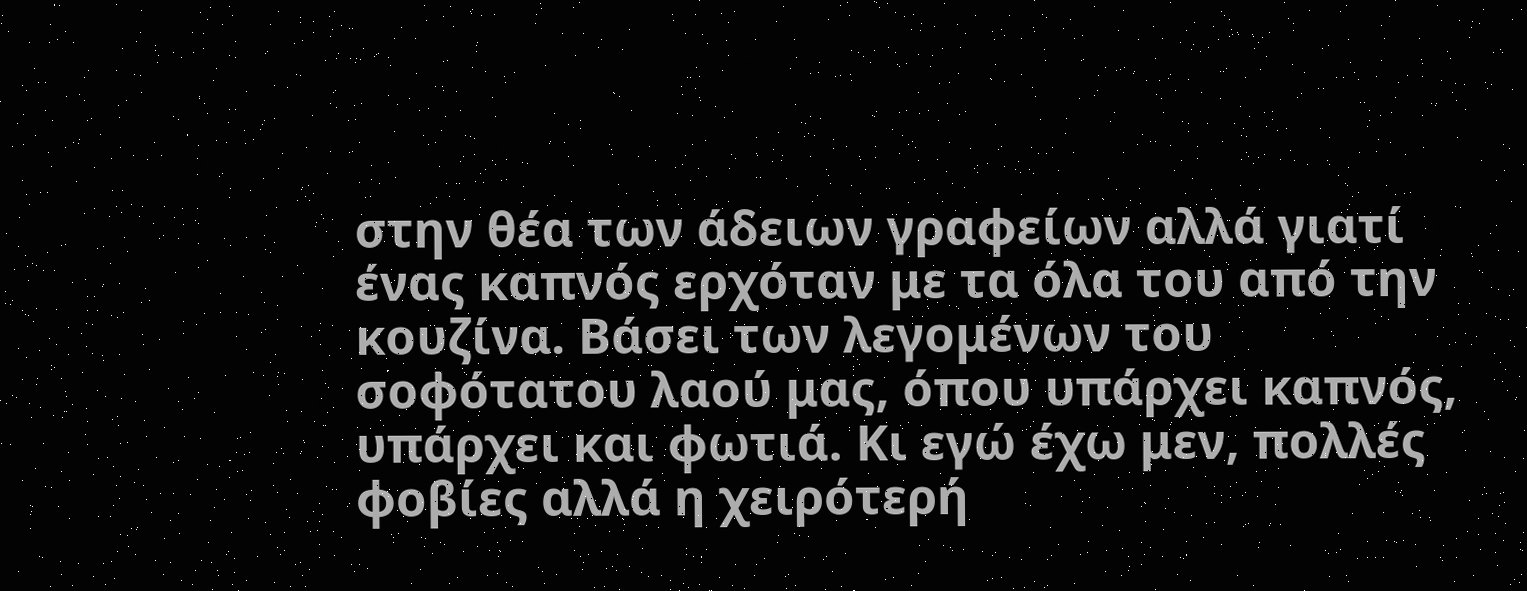στην θέα των άδειων γραφείων αλλά γιατί ένας καπνός ερχόταν με τα όλα του από την κουζίνα. Βάσει των λεγομένων του σοφότατου λαού μας, όπου υπάρχει καπνός, υπάρχει και φωτιά. Κι εγώ έχω μεν, πολλές φοβίες αλλά η χειρότερή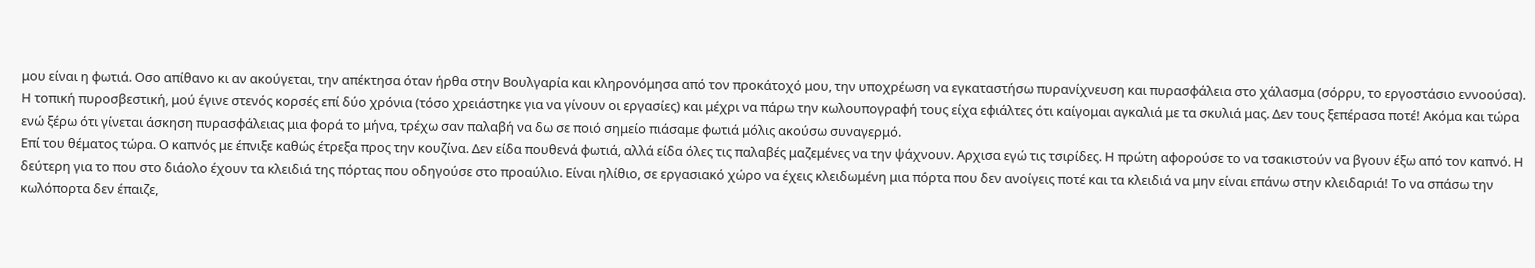μου είναι η φωτιά. Οσο απίθανο κι αν ακούγεται, την απέκτησα όταν ήρθα στην Βουλγαρία και κληρονόμησα από τον προκάτοχό μου, την υποχρέωση να εγκαταστήσω πυρανίχνευση και πυρασφάλεια στο χάλασμα (σόρρυ, το εργοστάσιο εννοούσα). Η τοπική πυροσβεστική, μού έγινε στενός κορσές επί δύο χρόνια (τόσο χρειάστηκε για να γίνουν οι εργασίες) και μέχρι να πάρω την κωλουπογραφή τους είχα εφιάλτες ότι καίγομαι αγκαλιά με τα σκυλιά μας. Δεν τους ξεπέρασα ποτέ! Ακόμα και τώρα ενώ ξέρω ότι γίνεται άσκηση πυρασφάλειας μια φορά το μήνα, τρέχω σαν παλαβή να δω σε ποιό σημείο πιάσαμε φωτιά μόλις ακούσω συναγερμό.
Επί του θέματος τώρα. Ο καπνός με έπνιξε καθώς έτρεξα προς την κουζίνα. Δεν είδα πουθενά φωτιά, αλλά είδα όλες τις παλαβές μαζεμένες να την ψάχνουν. Αρχισα εγώ τις τσιρίδες. Η πρώτη αφορούσε το να τσακιστούν να βγουν έξω από τον καπνό. Η δεύτερη για το που στο διάολο έχουν τα κλειδιά της πόρτας που οδηγούσε στο προαύλιο. Είναι ηλίθιο, σε εργασιακό χώρο να έχεις κλειδωμένη μια πόρτα που δεν ανοίγεις ποτέ και τα κλειδιά να μην είναι επάνω στην κλειδαριά! Το να σπάσω την κωλόπορτα δεν έπαιζε,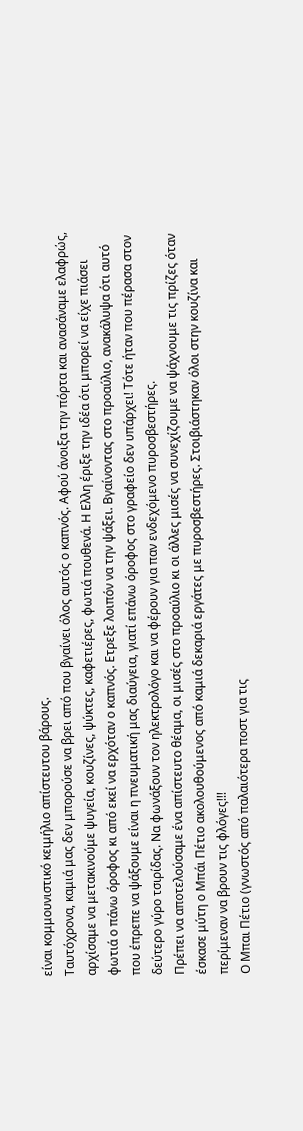είναι κομμουνιστικό κειμήλιο απίστευτου βάρους.
Ταυτόχρονα, καμιά μας δεν μπορούσε να βρει από που βγαίνει όλος αυτός ο καπνός. Αφού άνοιξα την πόρτα και ανασάναμε ελαφρώς, αρχίσαμε να μετακινούμε ψυγεία, κουζίνες, ψύκτες, καφετιέρες, φωτιά πουθενά. Η Ελλη έριξε την ιδέα ότι μπορεί να είχε πιάσει φωτιά ο πάνω όροφος κι από εκεί να ερχόταν ο καπνός. Ετρεξε λοιπόν να την ψάξει. Βγαίνοντας στο προαύλιο, ανακάλυψα ότι αυτό που έπρεπε να ψάξουμε είναι η πνευματική μας διαύγεια, γιατί επάνω όροφος στο γραφείο δεν υπάρχει! Τότε ήταν που πέρασα στον δεύτερο γύρο τσιρίδας. Να φωνάξουν τον ηλεκτρολόγο και να φέρουν για παν ενδεχόμενο πυροσβεστήρες.
Πρέπει να αποτελούσαμε ένα απίστευτο θέαμα, οι μισές στο προαύλιο κι οι άλλες μισές να συνεχίζουμε να ψάχνουμε τις πρίζες όταν έσκασε μύτη ο Μπάι Πέτιο ακολουθούμενος από καμιά δεκαριά εργάτες με πυροσβεστήρες. Στοιβιάστηκαν όλοι στην κουζίνα και περίμεναν να βρουν τις φλόγες!!!
Ο Μπαι Πέτιο (γνωστός από παλαιότερα ποστ για τις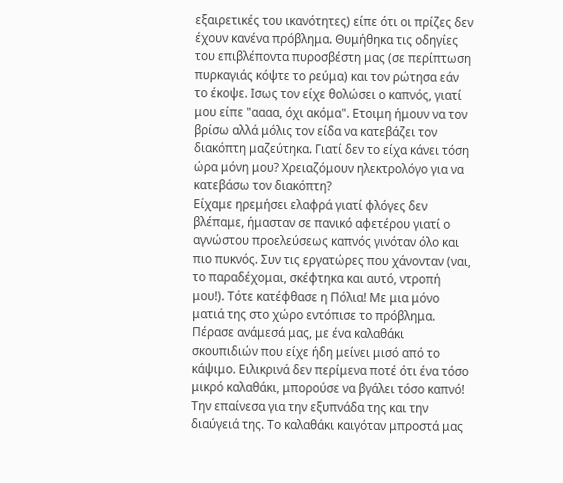εξαιρετικές του ικανότητες) είπε ότι οι πρίζες δεν έχουν κανένα πρόβλημα. Θυμήθηκα τις οδηγίες του επιβλέποντα πυροσβέστη μας (σε περίπτωση πυρκαγιάς κόψτε το ρεύμα) και τον ρώτησα εάν το έκοψε. Ισως τον είχε θολώσει ο καπνός, γιατί μου είπε "αααα, όχι ακόμα". Ετοιμη ήμουν να τον βρίσω αλλά μόλις τον είδα να κατεβάζει τον διακόπτη μαζεύτηκα. Γιατί δεν το είχα κάνει τόση ώρα μόνη μου? Χρειαζόμουν ηλεκτρολόγο για να κατεβάσω τον διακόπτη?
Είχαμε ηρεμήσει ελαφρά γιατί φλόγες δεν βλέπαμε, ήμασταν σε πανικό αφετέρου γιατί ο αγνώστου προελεύσεως καπνός γινόταν όλο και πιο πυκνός. Συν τις εργατώρες που χάνονταν (ναι, το παραδέχομαι, σκέφτηκα και αυτό, ντροπή μου!). Τότε κατέφθασε η Πόλια! Με μια μόνο ματιά της στο χώρο εντόπισε το πρόβλημα. Πέρασε ανάμεσά μας, με ένα καλαθάκι σκουπιδιών που είχε ήδη μείνει μισό από το κάψιμο. Ειλικρινά δεν περίμενα ποτέ ότι ένα τόσο μικρό καλαθάκι, μπορούσε να βγάλει τόσο καπνό! Την επαίνεσα για την εξυπνάδα της και την διαύγειά της. Το καλαθάκι καιγόταν μπροστά μας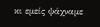κι εμείς ψάχναμε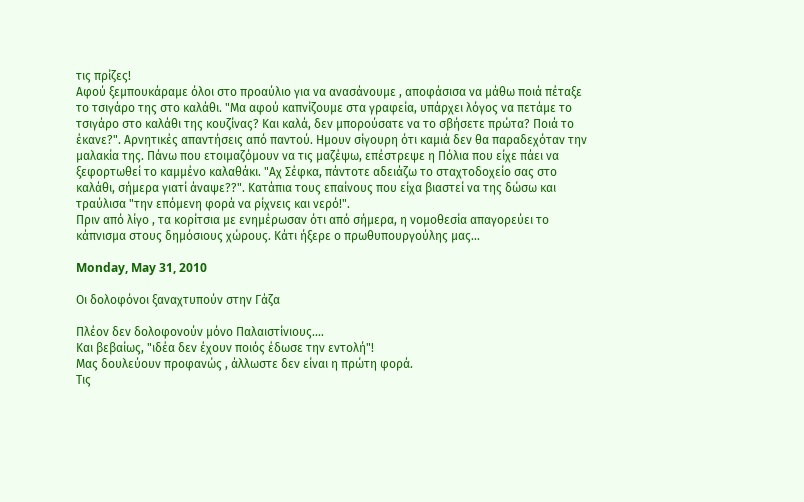τις πρίζες!
Αφού ξεμπουκάραμε όλοι στο προαύλιο για να ανασάνουμε , αποφάσισα να μάθω ποιά πέταξε το τσιγάρο της στο καλάθι. "Μα αφού καπνίζουμε στα γραφεία, υπάρχει λόγος να πετάμε το τσιγάρο στο καλάθι της κουζίνας? Και καλά, δεν μπορούσατε να το σβήσετε πρώτα? Ποιά το έκανε?". Αρνητικές απαντήσεις από παντού. Ημουν σίγουρη ότι καμιά δεν θα παραδεχόταν την μαλακία της. Πάνω που ετοιμαζόμουν να τις μαζέψω, επέστρεψε η Πόλια που είχε πάει να ξεφορτωθεί το καμμένο καλαθάκι. "Αχ Σέφκα, πάντοτε αδειάζω το σταχτοδοχείο σας στο καλάθι, σήμερα γιατί άναψε??". Κατάπια τους επαίνους που είχα βιαστεί να της δώσω και τραύλισα "την επόμενη φορά να ρίχνεις και νερό!".
Πριν από λίγο , τα κορίτσια με ενημέρωσαν ότι από σήμερα, η νομοθεσία απαγορεύει το κάπνισμα στους δημόσιους χώρους. Κάτι ήξερε ο πρωθυπουργούλης μας...

Monday, May 31, 2010

Οι δολοφόνοι ξαναχτυπούν στην Γάζα

Πλέον δεν δολοφονούν μόνο Παλαιστίνιους....
Και βεβαίως, "ιδέα δεν έχουν ποιός έδωσε την εντολή"!
Μας δουλεύουν προφανώς , άλλωστε δεν είναι η πρώτη φορά.
Τις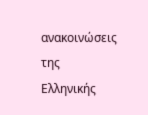ανακοινώσεις της Ελληνικής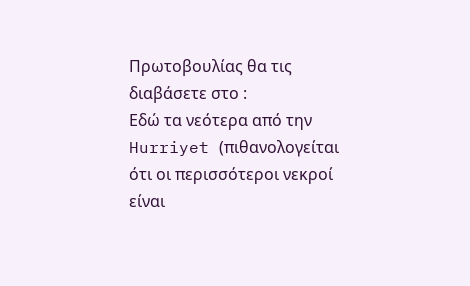Πρωτοβουλίας θα τις διαβάσετε στο :
Εδώ τα νεότερα από την Hurriyet (πιθανολογείται ότι οι περισσότεροι νεκροί είναι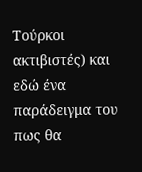Τούρκοι ακτιβιστές) και εδώ ένα παράδειγμα του πως θα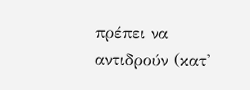πρέπει να αντιδρούν (κατ'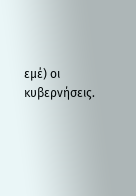εμέ) οι κυβερνήσεις.